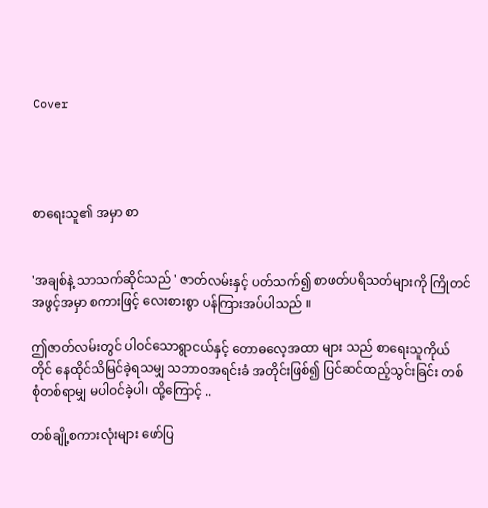Cover




စာရေးသူ၏ အမှာ စာ


'အချစ်နဲ့ သာသက်ဆိုင်သည် ' ဇာတ်လမ်းနှင့် ပတ်သက်၍ စာဖတ်ပရိသတ်များကို ကြိုတင်အဖွင့်အမှာ စကားဖြင့် လေးစားစွာ ပန်ကြားအပ်ပါသည် ။

ဤဇာတ်လမ်းတွင် ပါဝင်သောရွာငယ်နှင့် တောဓလေ့အထာ များ သည် စာရေးသူကိုယ်တိုင် နေထိုင်သိမြင်ခဲ့ရသမျှ သဘာဝအရင်းခံ အတိုင်းဖြစ်၍ ပြင်ဆင်ထည့်သွင်းခြင်း တစ်စုံတစ်ရာမျှ မပါဝင်ခဲ့ပါ၊ ထို့ကြောင့် ..

တစ်ချို့စကားလုံးများ ဖော်ပြ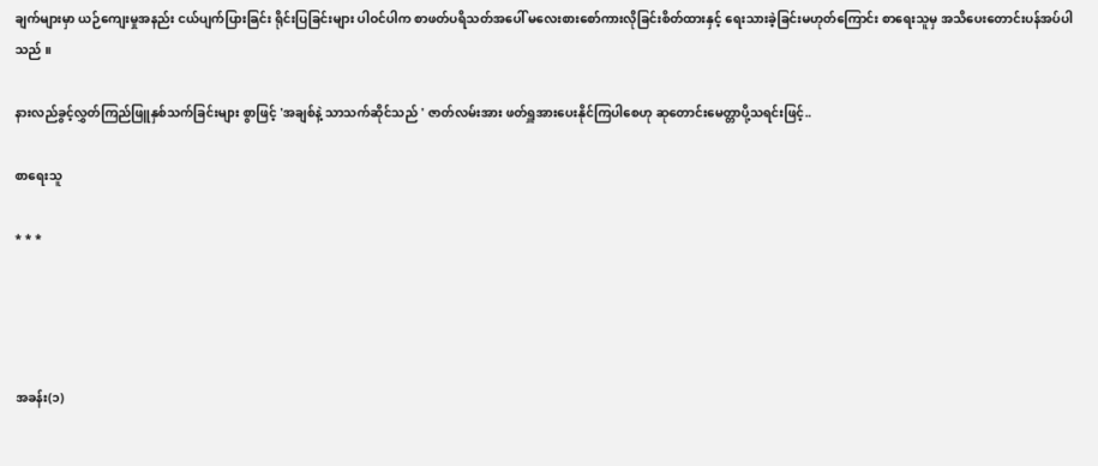ချက်များမှာ ယဉ်ကျေးမှုအနည်း ငယ်ပျက်ပြားခြင်း ရိုင်းပြခြင်းများ ပါဝင်ပါက စာဖတ်ပရိသတ်အပေါ် မလေးစားစော်ကားလိုခြင်းစိတ်ထားနှင့် ရေးသားခဲ့ခြင်းမဟုတ်ကြောင်း စာရေးသူမှ အသိပေးတောင်းပန်အပ်ပါသည် ။

နားလည်ခွင့်လွှတ်ကြည်ဖြူနှစ်သက်ခြင်းများ စွာဖြင့် 'အချစ်နဲ့ သာသက်ဆိုင်သည် ' ဇာတ်လမ်းအား ဖတ်ရှူအားပေးနိုင်ကြပါစေဟု ဆုတောင်းမေတ္တာပို့သရင်းဖြင့်..

စာရေးသူ

* * *




အခန်း(၁)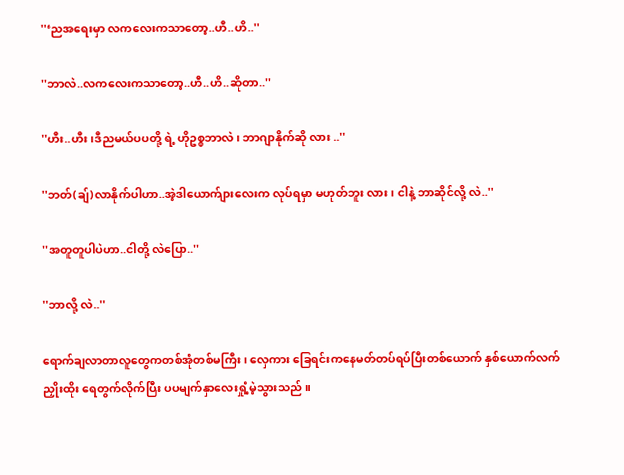''‘ညအရေးမှာ လကလေးကသာတော့..ဟီ..ဟိ..''

''ဘာလဲ..လကလေးကသာတော့..ဟီ..ဟိ..ဆိုတာ..''

''ဟီး..ဟီး၊ဒီညမယ်ပပတို့ ရဲ့ ဟိုဥစ္စဘာလဲ၊ ဘာဂျာနိုက်ဆို လား ..''

''ဘတ်(ချ်)လာနိုက်ပါဟာ..အဲ့ဒါယောက်ျားလေးက လုပ်ရမှာ မဟုတ်ဘူး လား၊ ငါနဲ့ ဘာဆိုင်လို့ လဲ..''

''အတူတူပါပဲဟာ..ငါတို့ လဲပြော..''

''ဘာလို့ လဲ..''

ရောက်ချလာတာလူတွေကတစ်အုံတစ်မကြီး၊ လှေကား ခြေရင်းကနေမတ်တပ်ရပ်ပြီးတစ်ယောက် နှစ်ယောက်လက်ညှိုးထိုး ရေတွက်လိုက်ပြီး ပပမျက်နှာလေးရှုံ့မဲ့သွားသည် ။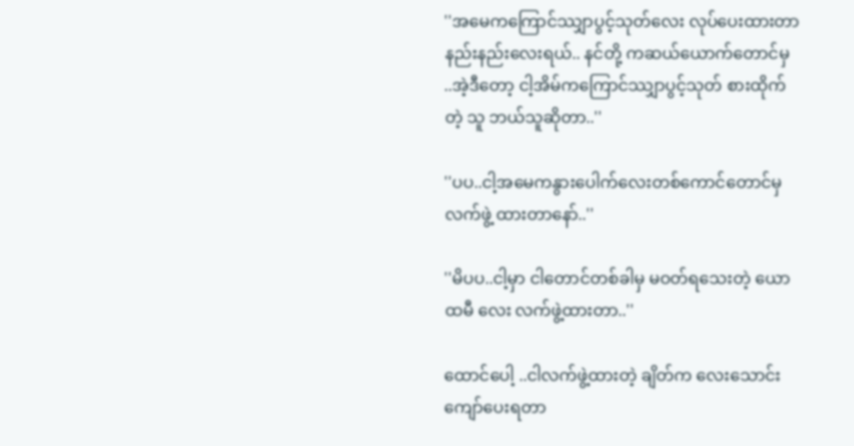''အမေကကြောင်ဿျှာပွင့်သုတ်လေး လုပ်ပေးထားတာ နည်းနည်းလေးရယ်.. နင်တို့ ကဆယ်ယောက်တောင်မှ ..အဲ့ဒီတော့ ငါ့အိမ်ကကြောင်ဿျှာပွင့်သုတ် စားထိုက်တဲ့ သူ ဘယ်သူဆိုတာ..''

''ပပ..ငါ့အမေကနွားပေါက်လေးတစ်ကောင်တောင်မှ လက်ဖွဲ့ ထားတာနော်..''

''မိပပ..ငါ့မှာ ငါတောင်တစ်ခါမှ မဝတ်ရသေးတဲ့ ယောထမီ လေး လက်ဖွဲ့ထားတာ..''

ထောင်ပေါ့ ..ငါလက်ဖွဲ့ထားတဲ့ ချိတ်က လေးသောင်းကျော်ပေးရတာ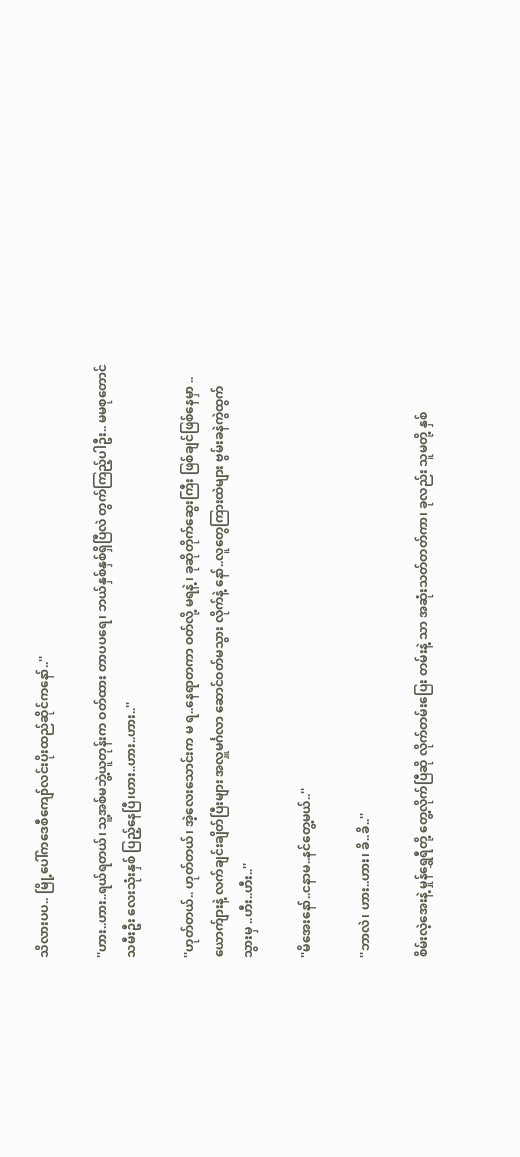သိလားပပ.. မြို့ပေါ်ကဒေစီကျော်လင်းပိုးထည်ဆိုင်ကနော်..''

''ဟား..ဟား..ရယ်ရတယ်၊ သူ့အစ်မဘွဲ့ယူတုန်းက ဝတ်ထား တာပပရေ၊ ဘယ်နှစ်နှစ်ရှိပြီလဲ တွက်ကြည့်ပါဦး.. မမစုတောင်သမီးဦး လေးသုံးနှစ် ပြည့်နေပြီ၊ဟား..ဟား..ဟား..''

''ဟုတ်တယ်.. ဟုတ်တယ်၊ အဲ့လေးသောင်းက မ ရ..နေရာတကာ ဝတ်လို့ မရနဲ့ ၊ ခုဆိုတိုက်ဆွေးကြီး ဖြစ်ချင်ဖြစ်နေမှာ .. ယောက်ျားနဲ့ လက်ချင်းချိတ်ပြီးများ အလှူမင်္ဂလာ ဆောင်ဝတ်မသွား လိုက်နဲ့ နော်..လူတွေကြားထဲများ ဗွမ်းခနဲကွဲထွက်သွားမှ ..ဟီး..ဟီး..''

''မိအေးနော်..ငနာမ..နင်တွေ့မယ်..''

''ဘာလဲ၊ ဟား..ဟား၊ ခိ..ခိ..''

စိမ်းလဲ့အေးနဲ့ မှုန်ရွှေရီတို့ တွေ့လိုက်ပြီဆို လိုက်တမ်းပြေး တမ်းနဲ့ သာ အဆုံးသတ်တတ်ကာ၊ ခုလည်း သူမတို့ နှစ်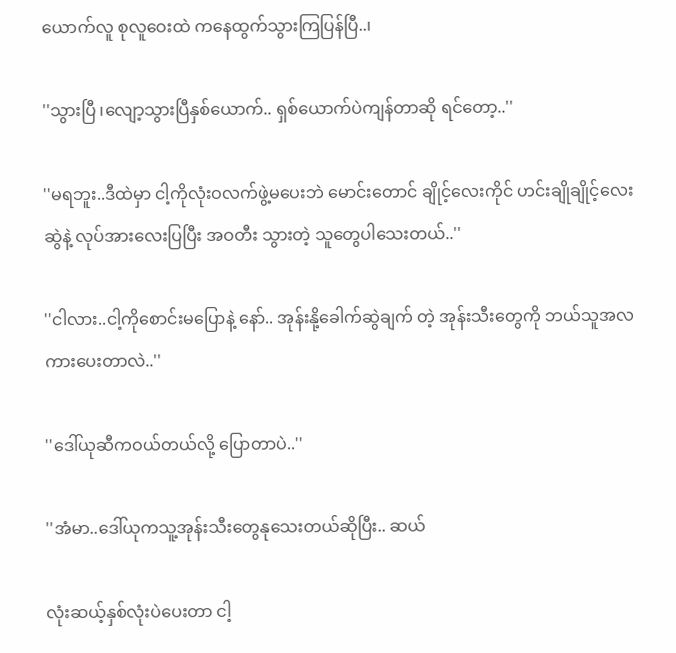ယောက်လူ စုလူဝေးထဲ ကနေထွက်သွားကြပြန်ပြီ..၊

''သွားပြီ ၊လျော့သွားပြီနှစ်ယောက်.. ရှစ်ယောက်ပဲကျန်တာဆို ရင်တော့..''

''မရဘူး..ဒီထဲမှာ ငါ့ကိုလုံးဝလက်ဖွဲ့မပေးဘဲ မောင်းတောင် ချိုင့်လေးကိုင် ဟင်းချိုချိုင့်လေးဆွဲနဲ့ လုပ်အားလေးပြပြီး အဝတီး သွားတဲ့ သူတွေပါသေးတယ်..''

''ငါလား..ငါ့ကိုစောင်းမပြောနဲ့ နော်.. အုန်းနို့ခေါက်ဆွဲချက် တဲ့ အုန်းသီးတွေကို ဘယ်သူအလကားပေးတာလဲ..''

''ဒေါ်ယုဆီကဝယ်တယ်လို့ ပြောတာပဲ..''

''အံမာ..ဒေါ်ယုကသူ့အုန်းသီးတွေနုသေးတယ်ဆိုပြီး.. ဆယ်

လုံးဆယ့်နှစ်လုံးပဲပေးတာ ငါ့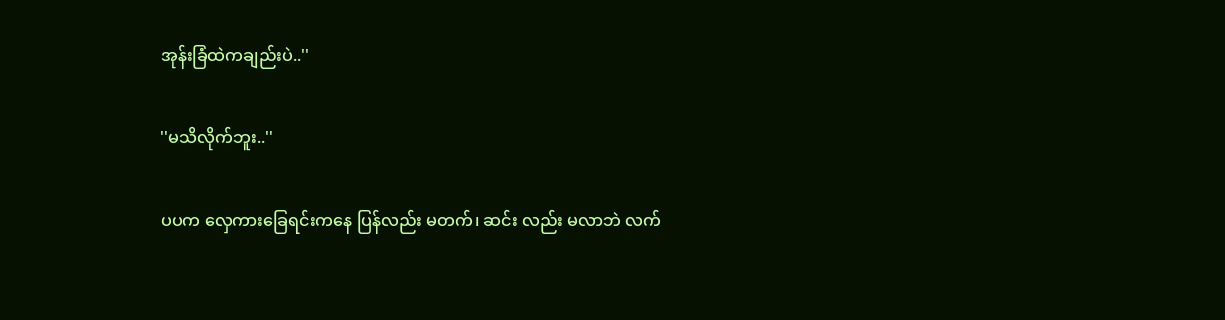အုန်းခြံထဲကချည်းပဲ..''

''မသိလိုက်ဘူး..''

ပပက လှေကားခြေရင်းကနေ ပြန်လည်း မတက်၊ ဆင်း လည်း မလာဘဲ လက်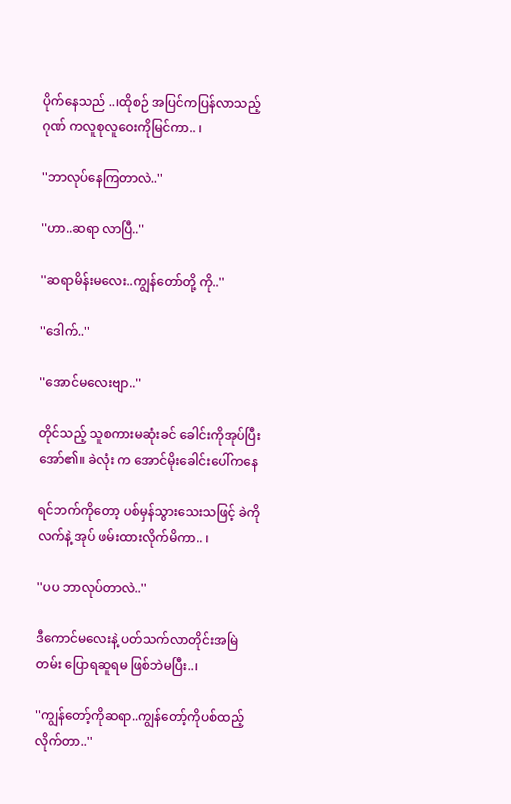ပိုက်နေသည် ..၊ထိုစဉ် အပြင်ကပြန်လာသည့် ဂုဏ် ကလူစုလူဝေးကိုမြင်ကာ.. ၊

''ဘာလုပ်နေကြတာလဲ..''

''ဟာ..ဆရာ လာပြီ..''

''ဆရာမိန်းမလေး..ကျွန်တော်တို့ ကို..''

''ဒေါက်..''

''အောင်မလေးဗျာ..''

တိုင်သည့် သူစကားမဆုံးခင် ခေါင်းကိုအုပ်ပြီးအော်၏။ ခဲလုံး က အောင်မိုးခေါင်းပေါ်ကနေ

ရင်ဘက်ကိုတော့ ပစ်မှန်သွားသေးသဖြင့် ခဲကိုလက်နဲ့ အုပ် ဖမ်းထားလိုက်မိကာ.. ၊

''ပပ ဘာလုပ်တာလဲ..''

ဒီကောင်မလေးနဲ့ ပတ်သက်လာတိုင်းအမြဲတမ်း ပြောရဆူရမ ဖြစ်ဘဲမပြီး..၊

''ကျွန်တော့်ကိုဆရာ..ကျွန်တော့်ကိုပစ်ထည့်လိုက်တာ..''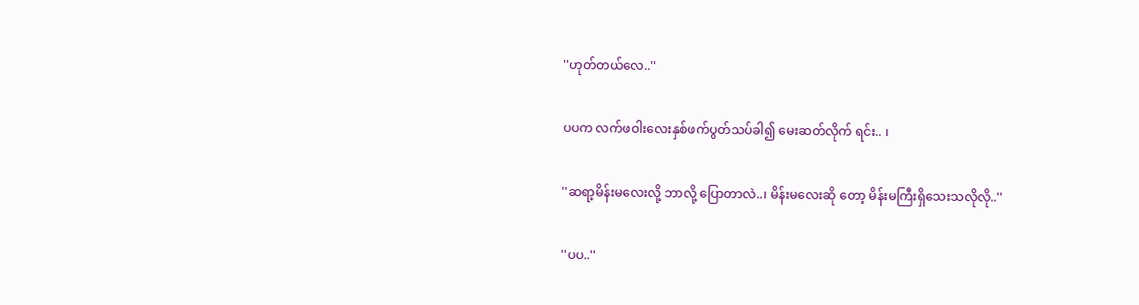''ဟုတ်တယ်လေ..''

ပပက လက်ဖဝါးလေးနှစ်ဖက်ပွတ်သပ်ခါ၍ မေးဆတ်လိုက် ရင်း.. ၊

''ဆရာ့မိန်းမလေးလို့ ဘာလို့ ပြောတာလဲ..၊ မိန်းမလေးဆို တော့ မိန်းမကြီးရှိသေးသလိုလို..''

''ပပ..''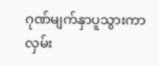ဂုဏ်မျက်နှာပူသွားကာ လှမ်း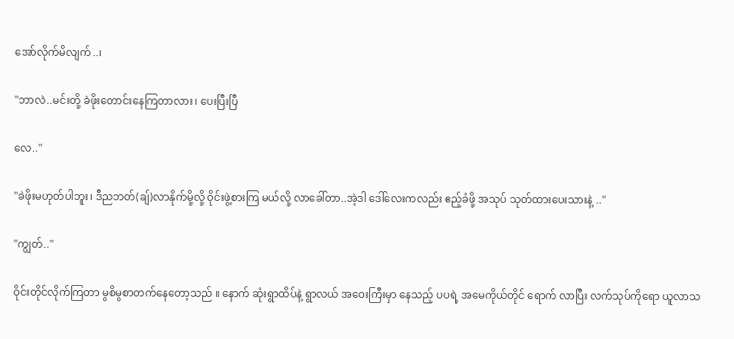အော်လိုက်မိလျက်..၊

''ဘာလဲ..မင်းတို့ ခဲဖိုးတောင်းနေကြတာလား၊ ပေးပြီးပြီ

လေ..''

''ခဲဖိုးမဟုတ်ပါဘူး၊ ဒီညဘတ်(ချ်)လာနိုက်မို့လို့ ဝိုင်းဖွဲ့စားကြ မယ်လို့ လာခေါ်တာ..အဲ့ဒါ ဒေါ်လေးကလည်း ဧည့်ခံဖို့ အသုပ် သုတ်ထားပေးသားနဲ့ ..''

''ကျွတ်..''

ဝိုင်းတိုင်လိုက်ကြတာ မွစိမွစာတက်နေတော့သည် ။ နောက် ဆုံးရွာထိပ်နဲ့ ရွာလယ် အဝေးကြီးမှာ နေသည့် ပပရဲ့ အမေကိုယ်တိုင် ရောက် လာပြီး လက်သုပ်ကိုရော ယူလာသ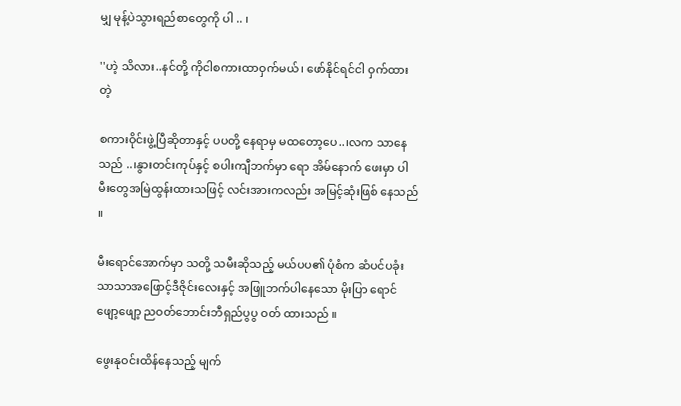မျှ မုန့်ပဲသွားရည်စာတွေကို ပါ .. ၊

''ဟဲ့ သိလား..နင်တို့ ကိုငါစကားထာဝှက်မယ်၊ ဖော်နိုင်ရင်ငါ ဝှက်ထားတဲ့

စကားဝိုင်းဖွဲ့ပြီဆိုတာနှင့် ပပတို့ နေရာမှ မထတော့ပေ..၊လက သာနေသည် ..၊နွားတင်းကုပ်နှင့် စပါးကျီဘက်မှာ ရော အိမ်နောက် ဖေးမှာ ပါ မီးတွေအမြဲထွန်းထားသဖြင့် လင်းအားကလည်း အမြင့်ဆုံးဖြစ် နေသည် ။

မီးရောင်အောက်မှာ သတို့ သမီးဆိုသည့် မယ်ပပ၏ ပုံစံက ဆံပင်ပခုံးသာသာအဖြောင့်ဒီဇိုင်းလေးနှင့် အဖြူဘက်ပါနေသော မိုးပြာ ရောင်ဖျော့ဖျော့ ညဝတ်ဘောင်းဘီရှည်ပွပွ ဝတ် ထားသည် ။

ဖွေးနုဝင်းထိန်နေသည့် မျက်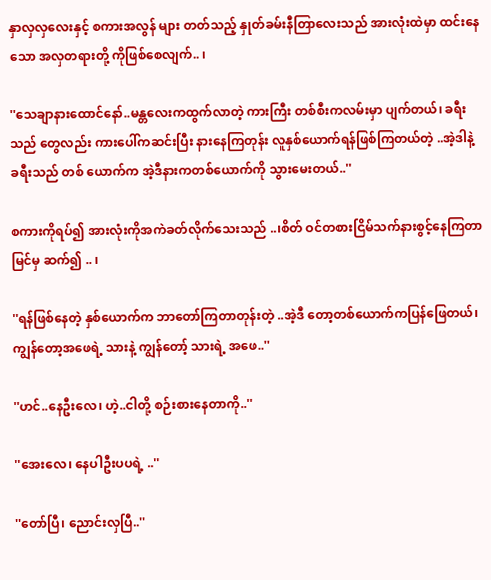နှာလှလှလေးနှင့် စကားအလွန် များ တတ်သည့် နှုတ်ခမ်းနီတြာလေးသည် အားလုံးထဲမှာ ထင်းနေသော အလှတရားတို့ ကိုဖြစ်စေလျက်.. ၊

''သေချာနားထောင်နော်..မန္တလေးကထွက်လာတဲ့ ကားကြီး တစ်စီးကလမ်းမှာ ပျက်တယ်၊ ခရီးသည် တွေလည်း ကားပေါ်ကဆင်းပြီး နားနေကြတုန်း လူနှစ်ယောက်ရန်ဖြစ်ကြတယ်တဲ့ ..အဲ့ဒါနဲ့ ခရီးသည် တစ် ယောက်က အဲ့ဒီနားကတစ်ယောက်ကို သွားမေးတယ်..''

စကားကိုရပ်၍ အားလုံးကိုအကဲခတ်လိုက်သေးသည် ..၊စိတ် ဝင်တစားငြိမ်သက်နားစွင့်နေကြတာ မြင်မှ ဆက်၍ .. ၊

''ရန်ဖြစ်နေတဲ့ နှစ်ယောက်က ဘာတော်ကြတာတုန်းတဲ့ ..အဲ့ဒီ တော့တစ်ယောက်ကပြန်ဖြေတယ်၊ ကျွန်တော့အဖေရဲ့ သားနဲ့ ကျွန်တော့် သားရဲ့ အဖေ..''

''ဟင်..နေဦးလေ၊ ဟဲ့..ငါတို့ စဉ်းစားနေတာကို..''

''အေးလေ၊ နေပါဦးပပရဲ့ ..''

''တော်ပြီ၊ ညောင်းလှပြီ..''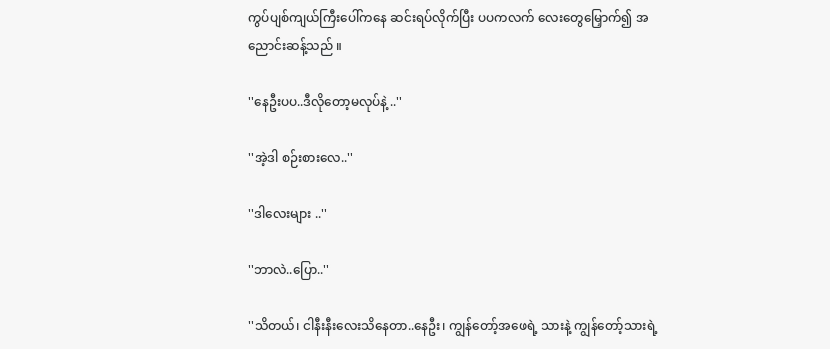ကွပ်ပျစ်ကျယ်ကြီးပေါ်ကနေ ဆင်းရပ်လိုက်ပြီး ပပကလက် လေးတွေမြှောက်၍ အညောင်းဆန့်သည် ။

''နေဦးပပ..ဒီလိုတော့မလုပ်နဲ့ ..''

''အဲ့ဒါ စဉ်းစားလေ..''

''ဒါလေးများ ..''

''ဘာလဲ..ပြော..''

''သိတယ်၊ ငါနီးနီးလေးသိနေတာ..နေဦး၊ ကျွန်တော့်အဖေရဲ့ သားနဲ့ ကျွန်တော့်သားရဲ့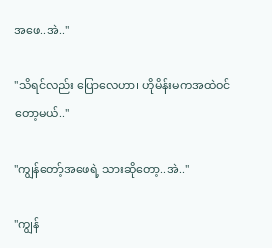အဖေ..အဲ..''

''သိရင်လည်း ပြောလေဟာ၊ ဟိုမိန်းမကအထဲဝင်တော့မယ်..''

''ကျွန်တော့်အဖေရဲ့ သားဆိုတော့..အဲ..''

''ကျွန်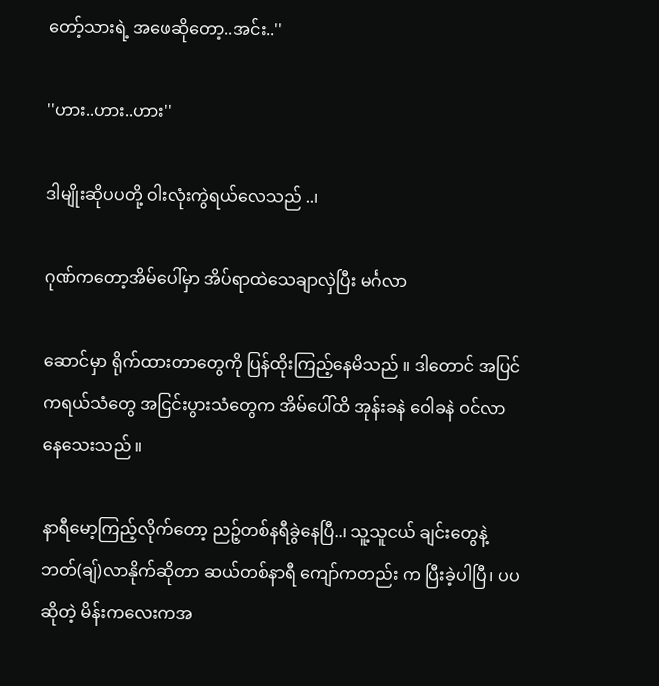တော့်သားရဲ့ အဖေဆိုတော့..အင်း..''

''ဟား..ဟား..ဟား''

ဒါမျိုးဆိုပပတို့ ဝါးလုံးကွဲရယ်လေသည် ..၊

ဂုဏ်ကတော့အိမ်ပေါ်မှာ အိပ်ရာထဲသေချာလှဲပြီး မင်္ဂလာ

ဆောင်မှာ ရိုက်ထားတာတွေကို ပြန်ထိုးကြည့်နေမိသည် ။ ဒါတောင် အပြင်ကရယ်သံတွေ အငြင်းပွားသံတွေက အိမ်ပေါ်ထိ အုန်းခနဲ ဝေါခနဲ ဝင်လာနေသေးသည် ။

နာရီမော့ကြည့်လိုက်တော့ ညဉ့်တစ်နရီခွဲနေပြီ..၊ သူ့သူငယ် ချင်းတွေနဲ့ ဘတ်(ချ်)လာနိုက်ဆိုတာ ဆယ်တစ်နာရီ ကျော်ကတည်း က ပြီးခဲ့ပါပြီ၊ ပပဆိုတဲ့ မိန်းကလေးကအ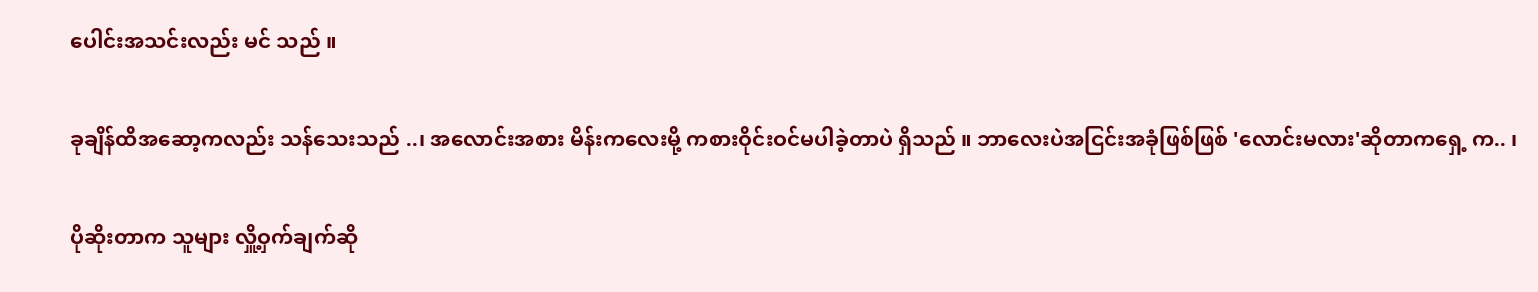ပေါင်းအသင်းလည်း မင် သည် ။

ခုချိန်ထိအဆော့ကလည်း သန်သေးသည် ..၊ အလောင်းအစား မိန်းကလေးမို့ ကစားဝိုင်းဝင်မပါခဲ့တာပဲ ရှိသည် ။ ဘာလေးပဲအငြင်းအခုံဖြစ်ဖြစ် 'လောင်းမလား'ဆိုတာကရှေ့ က.. ၊

ပိုဆိုးတာက သူများ လှိူ့ဝှက်ချက်ဆို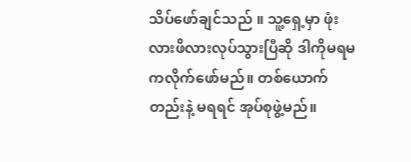သိပ်ဖော်ချင်သည် ။ သူ့ရှေ့မှာ ဖုံးလားဖိလားလုပ်သွားပြီဆို ဒါကိုမရမကလိုက်ဖော်မည်။ တစ်ယောက်တည်းနဲ့ မရရင် အုပ်စုဖွဲ့မည်။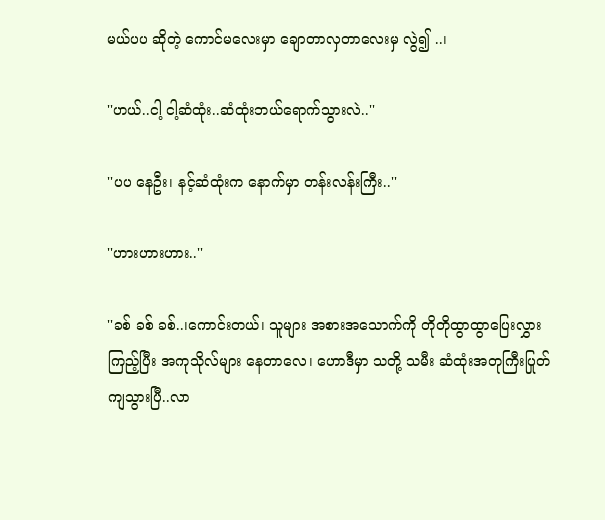မယ်ပပ ဆိုတဲ့ ကောင်မလေးမှာ ချောတာလှတာလေးမှ လွဲ၍ ..၊

''ဟယ်..ငါ့ ငါ့ဆံထုံး..ဆံထုံးဘယ်ရောက်သွားလဲ..''

''ပပ နေဦး၊ နင့်ဆံထုံးက နောက်မှာ တန်းလန်းကြီး..''

''ဟားဟားဟား..''

''ခစ် ခစ် ခစ်..၊ကောင်းတယ်၊ သူများ အစားအသောက်ကို တိုတိုထွာထွာပြေးလွှားကြည့်ပြီး အကုသိုလ်များ နေတာလေ၊ ဟောဒီမှာ သတို့ သမီး ဆံထုံးအတုကြီးပြုတ်ကျသွားပြီ..လာ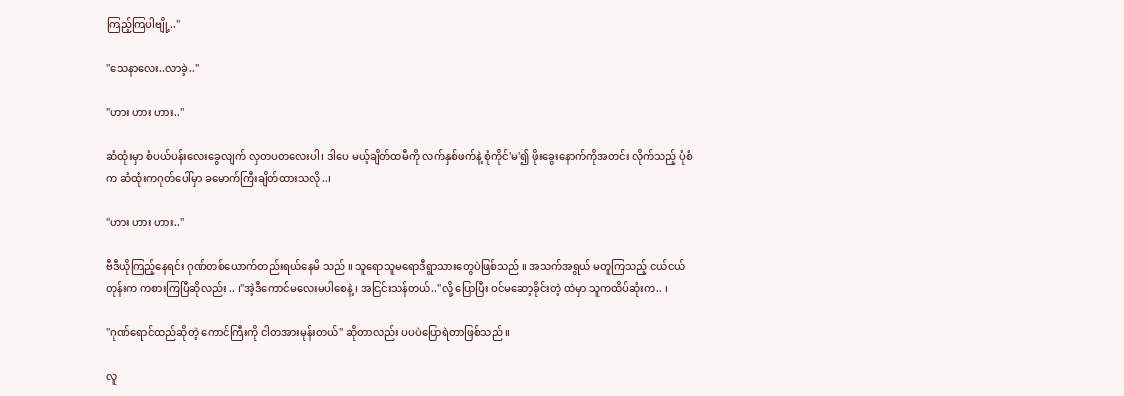ကြည့်ကြပါဗျို့..''

''သေနာလေး..လာခဲ့..''

''ဟား ဟား ဟား..''

ဆံထုံးမှာ စံပယ်ပန်းလေးခွေလျက် လှတပတလေးပါ၊ ဒါပေ မယ့်ချိတ်ထမီကို လက်နှစ်ဖက်နဲ့ စုံကိုင်'မ'၍ ဖိုးခွေးနောက်ကိုအတင်း လိုက်သည့် ပုံစံက ဆံထုံးကဂုတ်ပေါ်မှာ ခမောက်ကြီးချိတ်ထားသလို..၊

''ဟား ဟား ဟား..''

ဗီဒီယိုကြည့်နေရင်း ဂုဏ်တစ်ယောက်တည်းရယ်နေမိ သည် ။ သူရောသူမရောဒီရွာသားတွေပဲဖြစ်သည် ။ အသက်အရွယ် မတူကြသည့် ငယ်ငယ်တုန်းက ကစားကြပြီဆိုလည်း .. ၊''အဲ့ဒီကောင်မလေးမပါစေနဲ့ ၊ အငြင်းသန်တယ်..''လို့ ပြောပြီး ဝင်မဆော့ခိုင်းတဲ့ ထဲမှာ သူကထိပ်ဆုံးက.. ၊

''ဂုဏ်ရောင်ထည်ဆိုတဲ့ ကောင်ကြီးကို ငါတအားမုန်းတယ်'' ဆိုတာလည်း ပပပဲပြောရဲတာဖြစ်သည် ။

လူ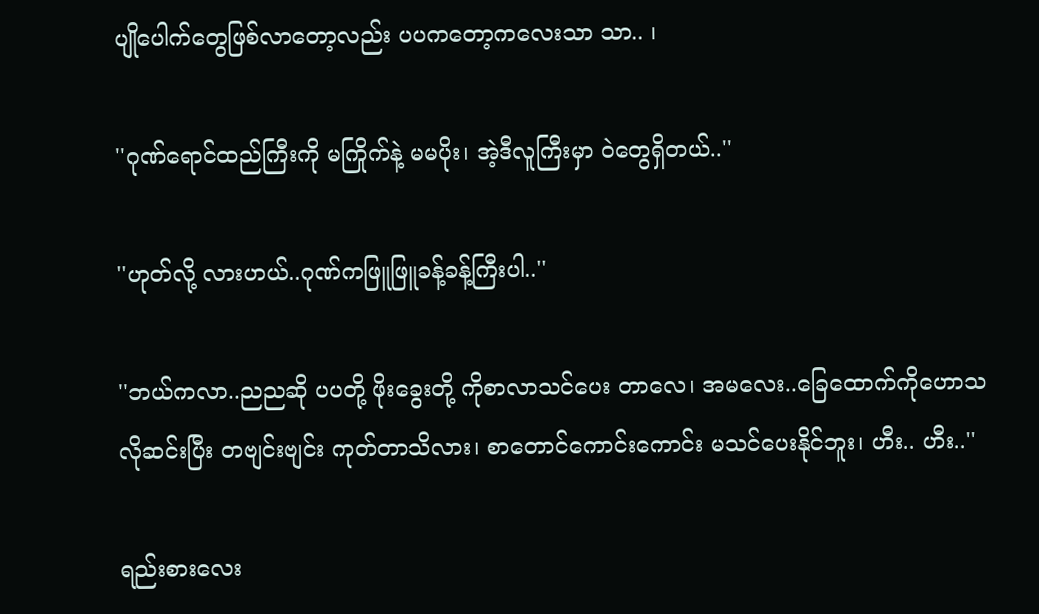ပျိုပေါက်တွေဖြစ်လာတော့လည်း ပပကတော့ကလေးသာ သာ.. ၊

''ဂုဏ်ရောင်ထည်ကြီးကို မကြိုက်နဲ့ မမပိုး၊ အဲ့ဒီလူကြီးမှာ ဝဲတွေရှိတယ်..''

''ဟုတ်လို့ လားဟယ်..ဂုဏ်ကဖြူဖြူခန့်ခန့်ကြီးပါ..''

''ဘယ်ကလာ..ညညဆို ပပတို့ ဖိုးခွေးတို့ ကိုစာလာသင်ပေး တာလေ၊ အမလေး..ခြေထောက်ကိုဟောသလိုဆင်းပြီး တဗျင်းဗျင်း ကုတ်တာသိလား၊ စာတောင်ကောင်းကောင်း မသင်ပေးနိုင်ဘူး၊ ဟီး.. ဟီး..''

ရည်းစားလေး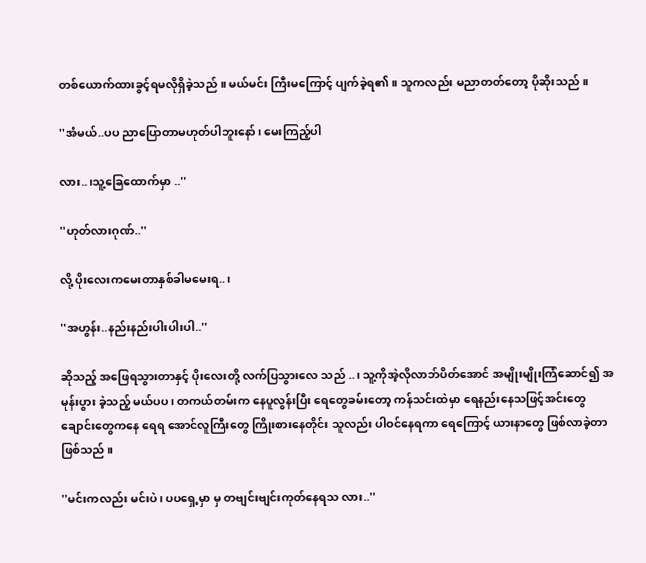တစ်ယောက်ထားခွင့်ရမလိုရှိခဲ့သည် ။ မယ်မင်း ကြီးမကြောင့် ပျက်ခဲ့ရ၏။ သူကလည်း မညာတတ်တော့ ပိုဆိုးသည် ။

''အံမယ်..ပပ ညာပြောတာမဟုတ်ပါဘူးနော်၊ မေးကြည့်ပါ

လား..၊သူ့ခြေထောက်မှာ ..''

''ဟုတ်လားဂုဏ်..''

လို့ ပိုးလေးကမေးတာနှစ်ခါမမေးရ..၊

''အဟွန်း..နည်းနည်းပါးပါးပါ..''

ဆိုသည့် အဖြေရသွားတာနှင့် ပိုးလေးတို့ လက်ပြသွားလေ သည် ..၊ သူ့ကိုအဲ့လိုလာဘ်ပိတ်အောင် အမျိုးမျိုးကြံဆောင်၍ အမုန်းပွား ခဲ့သည့် မယ်ပပ၊ တကယ်တမ်းက နေပူလွန်းပြီး ရေတွေခမ်းတော့ ကန်သင်းထဲမှာ ရေနည်းနေသဖြင့်အင်းတွေချောင်းတွေကနေ ရေရ အောင်လူကြီးတွေ ကြိုးစားနေတိုင်း သူလည်း ပါဝင်နေရကာ ရေကြောင့် ယားနာတွေ ဖြစ်လာခဲ့တာဖြစ်သည် ။

''မင်းကလည်း မင်းပဲ၊ ပပရှေ့မှာ မှ တဗျင်းဗျင်းကုတ်နေရသ လား..''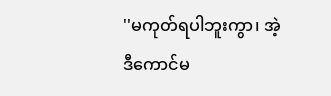''မကုတ်ရပါဘူးကွာ၊ အဲ့ဒီကောင်မ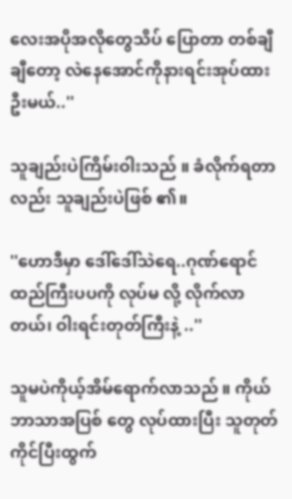လေးအပိုအလိုတွေသိပ် ပြောတာ တစ်ချီချီတော့ လဲနေအောင်ကိုနားရင်းအုပ်ထားဦးမယ်..''

သူချည်းပဲကြိမ်းဝါးသည် ။ ခံလိုက်ရတာလည်း သူချည်းပဲဖြစ် ၏။

''ဟောဒီမှာ ဒေါ်ဒေါ်သဲရေ..ဂုဏ်ရောင်ထည်ကြီးပပကို လုပ်မ လို့ လိုက်လာတယ်၊ ဝါးရင်းတုတ်ကြီးနဲ့ ..''

သူမပဲကိုယ့်အိမ်ရောက်လာသည် ။ ကိုယ်ဘာသာအပြစ် တွေ လုပ်ထားပြီး သူတုတ်ကိုင်ပြီးထွက်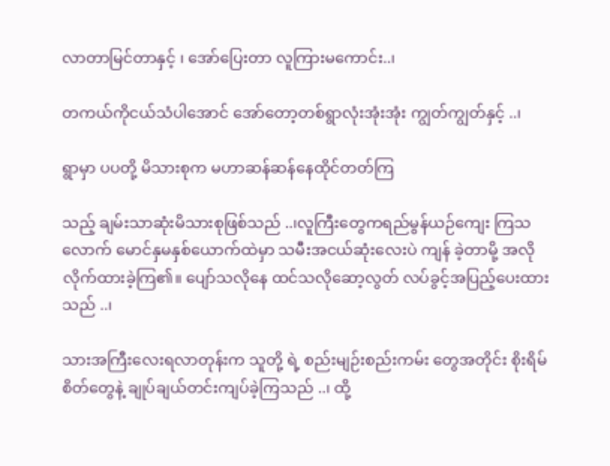လာတာမြင်တာနှင့် ၊ အော်ပြေးတာ လူကြားမကောင်း..၊

တကယ်ကိုငယ်သံပါအောင် အော်တော့တစ်ရွာလုံးအုံးအုံး ကျွတ်ကျွတ်နှင့် ..၊

ရွာမှာ ပပတို့ မိသားစုက မဟာဆန်ဆန်နေထိုင်တတ်ကြ

သည့် ချမ်းသာဆုံးမိသားစုဖြစ်သည် ..၊လူကြီးတွေကရည်မွန်ယဉ်ကျေး ကြသလောက် မောင်နှမနှစ်ယောက်ထဲမှာ သမီးအငယ်ဆုံးလေးပဲ ကျန် ခဲ့တာမို့ အလိုလိုက်ထားခဲ့ကြ၏။ ပျော်သလိုနေ ထင်သလိုဆော့လွတ် လပ်ခွင့်အပြည့်ပေးထားသည် ..၊

သားအကြီးလေးရလာတုန်းက သူတို့ ရဲ့ စည်းမျဉ်းစည်းကမ်း တွေအတိုင်း စိုးရိမ်စိတ်တွေနဲ့ ချုပ်ချယ်တင်းကျပ်ခဲ့ကြသည် ..၊ ထို့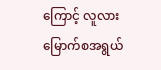ကြောင့် လူလားမြောက်စအရွယ်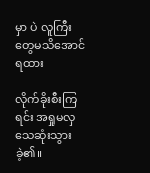မှာ ပဲ လူကြီးတွေမသိအောင် ရထား

လိုက်ခိုးစီးကြရင်း အရှုမလှသေဆုံးသွားခဲ့၏။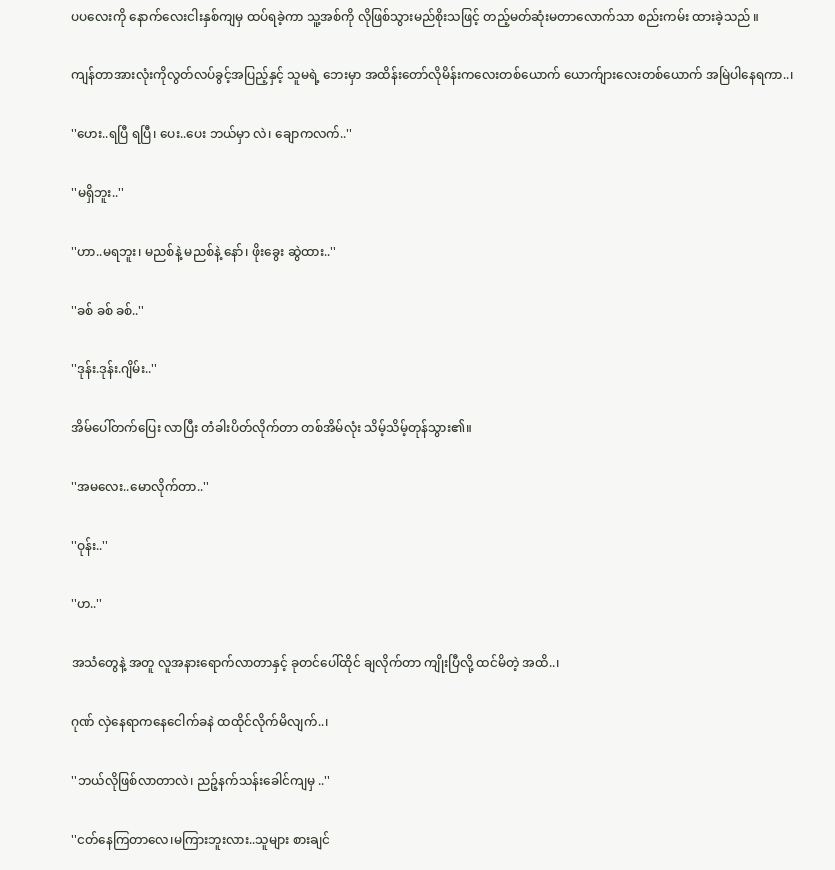ပပလေးကို နောက်လေးငါးနှစ်ကျမှ ထပ်ရခဲ့ကာ သူ့အစ်ကို လိုဖြစ်သွားမည်စိုးသဖြင့် တည့်မတ်ဆုံးမတာလောက်သာ စည်းကမ်း ထားခဲ့သည် ။

ကျန်တာအားလုံးကိုလွတ်လပ်ခွင့်အပြည့်နှင့် သူမရဲ့ ဘေးမှာ အထိန်းတော်လိုမိန်းကလေးတစ်ယောက် ယောက်ျားလေးတစ်ယောက် အမြဲပါနေရကာ..၊

''ဟေး..ရပြီ ရပြီ၊ ပေး..ပေး ဘယ်မှာ လဲ၊ ချောကလက်..''

''မရှိဘူး..''

''ဟာ..မရဘူး၊ မညစ်နဲ့ မညစ်နဲ့ နော်၊ ဖိုးခွေး ဆွဲထား..''

''ခစ် ခစ် ခစ်..''

''ဒုန်း.ဒုန်း.ဂျိမ်း..''

အိမ်ပေါ်တက်ပြေး လာပြီး တံခါးပိတ်လိုက်တာ တစ်အိမ်လုံး သိမ့်သိမ့်တုန်သွား၏။

''အမလေး..မောလိုက်တာ..''

''ဝုန်း..''

''ဟ..''

အသံတွေနဲ့ အတူ လူအနားရောက်လာတာနှင့် ခုတင်ပေါ်ထိုင် ချလိုက်တာ ကျိုးပြီလို့ ထင်မိတဲ့ အထိ..၊

ဂုဏ် လှဲနေရာကနေငေါက်ခနဲ ထထိုင်လိုက်မိလျက်..၊

''ဘယ်လိုဖြစ်လာတာလဲ၊ ညဉ့်နက်သန်းခေါင်ကျမှ ..''

''ငတ်နေကြတာလေ၊မကြားဘူးလား..သူများ စားချင်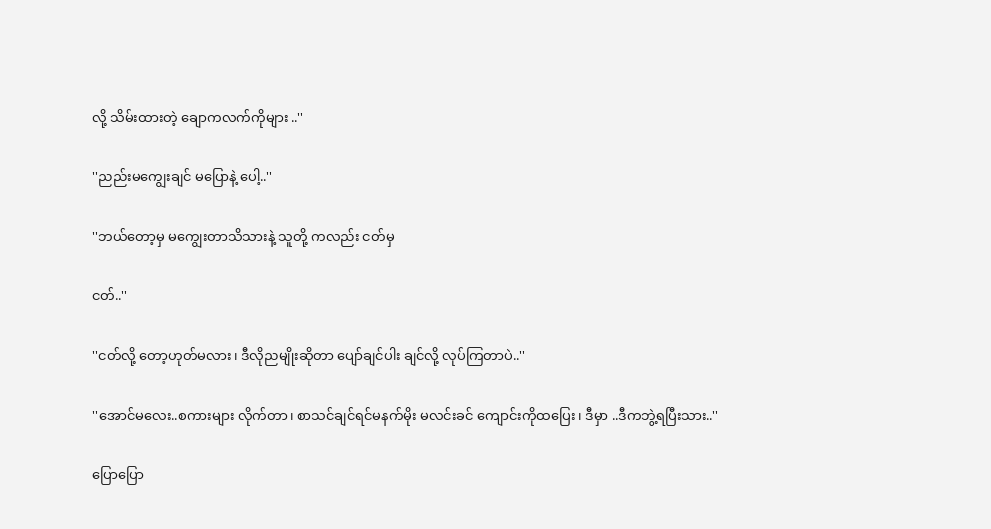လို့ သိမ်းထားတဲ့ ချောကလက်ကိုများ ..''

''ညည်းမကျွေးချင် မပြောနဲ့ ပေါ့..''

''ဘယ်တော့မှ မကျွေးတာသိသားနဲ့ သူတို့ ကလည်း ငတ်မှ

ငတ်..''

''ငတ်လို့ တော့ဟုတ်မလား၊ ဒီလိုညမျိုးဆိုတာ ပျော်ချင်ပါး ချင်လို့ လုပ်ကြတာပဲ..''

''အောင်မလေး..စကားများ လိုက်တာ၊ စာသင်ချင်ရင်မနက်မိုး မလင်းခင် ကျောင်းကိုထပြေး၊ ဒီမှာ ..ဒီကဘွဲ့ရပြီးသား..''

ပြောပြော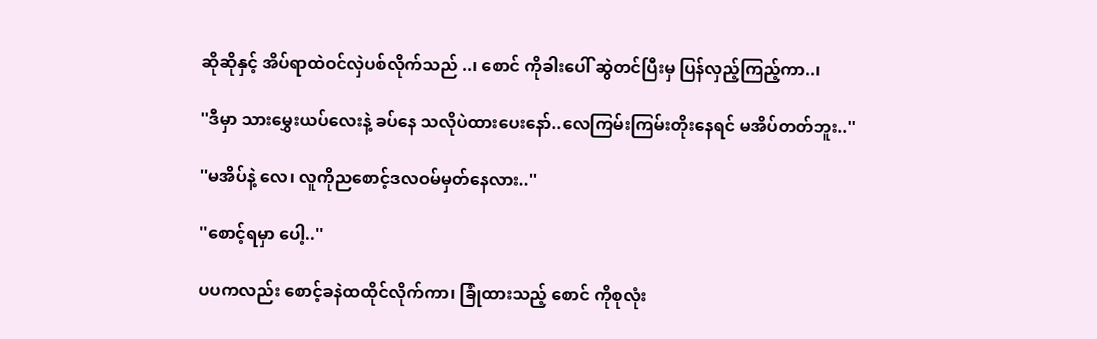ဆိုဆိုနှင့် အိပ်ရာထဲဝင်လှဲပစ်လိုက်သည် ..၊ စောင် ကိုခါးပေါ် ဆွဲတင်ပြီးမှ ပြန်လှည့်ကြည့်ကာ..၊

''ဒီမှာ သားမွှေးယပ်လေးနဲ့ ခပ်နေ သလိုပဲထားပေးနော်..လေကြမ်းကြမ်းတိုးနေရင် မအိပ်တတ်ဘူး..''

''မအိပ်နဲ့ လေ၊ လူကိုညစောင့်ဒလဝမ်မှတ်နေလား..''

''စောင့်ရမှာ ပေါ့..''

ပပကလည်း စောင့်ခနဲထထိုင်လိုက်ကာ၊ ခြုံထားသည့် စောင် ကိုစုလုံး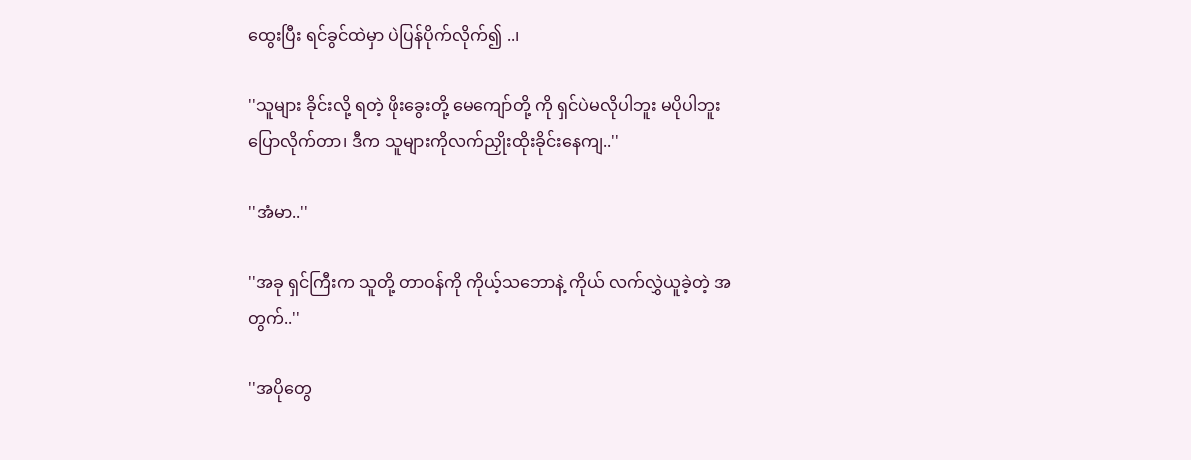ထွေးပြီး ရင်ခွင်ထဲမှာ ပဲပြန်ပိုက်လိုက်၍ ..၊

''သူများ ခိုင်းလို့ ရတဲ့ ဖိုးခွေးတို့ မေကျော်တို့ ကို ရှင်ပဲမလိုပါဘူး မပိုပါဘူးပြောလိုက်တာ၊ ဒီက သူများကိုလက်ညှိုးထိုးခိုင်းနေကျ..''

''အံမာ..''

''အခု ရှင်ကြီးက သူတို့ တာဝန်ကို ကိုယ့်သဘောနဲ့ ကိုယ် လက်လွှဲယူခဲ့တဲ့ အတွက်..''

''အပိုတွေ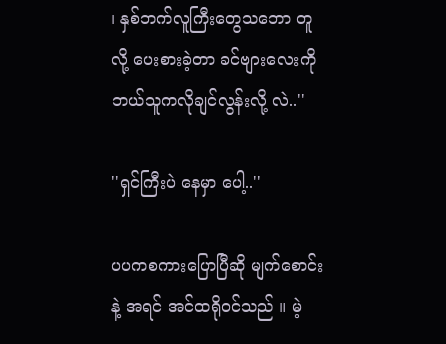၊ နှစ်ဘက်လူကြီးတွေသဘော တူလို့ ပေးစားခဲ့တာ ခင်ဗျားလေးကိုဘယ်သူကလိုချင်လွန်းလို့ လဲ..''

''ရှင်ကြီးပဲ နေမှာ ပေါ့..''

ပပကစကားပြောပြီဆို မျက်စောင်းနဲ့ အရင် အင်ထရိုဝင်သည် ။ မဲ့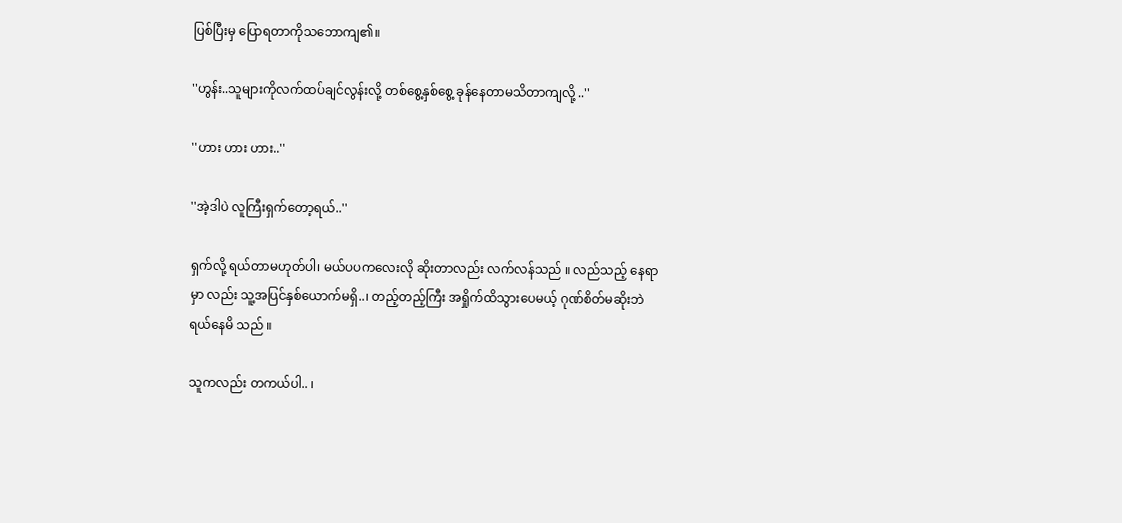ပြစ်ပြီးမှ ပြောရတာကိုသဘောကျ၏။

''ဟွန်း..သူများကိုလက်ထပ်ချင်လွန်းလို့ တစ်စွေ့နှစ်စွေ့ ခုန်နေတာမသိတာကျလို့ ..''

''ဟား ဟား ဟား..''

''အဲ့ဒါပဲ လူကြီးရှက်တော့ရယ်..''

ရှက်လို့ ရယ်တာမဟုတ်ပါ၊ မယ်ပပကလေးလို ဆိုးတာလည်း လက်လန်သည် ။ လည်သည့် နေရာမှာ လည်း သူ့အပြင်နှစ်ယောက်မရှိ..၊ တည့်တည့်ကြီး အရှိုက်ထိသွားပေမယ့် ဂုဏ်စိတ်မဆိုးဘဲ ရယ်နေမိ သည် ။

သူကလည်း တကယ်ပါ.. ၊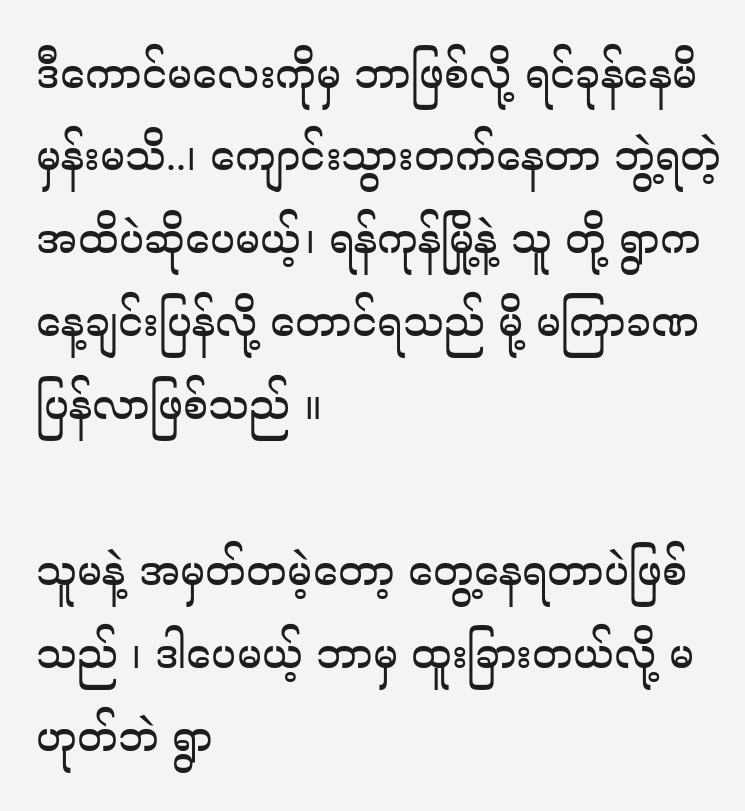ဒီကောင်မလေးကိုမှ ဘာဖြစ်လို့ ရင်ခုန်နေမိမှန်းမသိ..၊ ကျောင်းသွားတက်နေတာ ဘွဲ့ရတဲ့ အထိပဲဆိုပေမယ့်၊ ရန်ကုန်မြို့နဲ့ သူ တို့ ရွာက နေ့ချင်းပြန်လို့ တောင်ရသည် မို့ မကြာခဏပြန်လာဖြစ်သည် ။

သူမနဲ့ အမှတ်တမဲ့တော့ တွေ့နေရတာပဲဖြစ်သည် ၊ ဒါပေမယ့် ဘာမှ ထူးခြားတယ်လို့ မဟုတ်ဘဲ ရွာ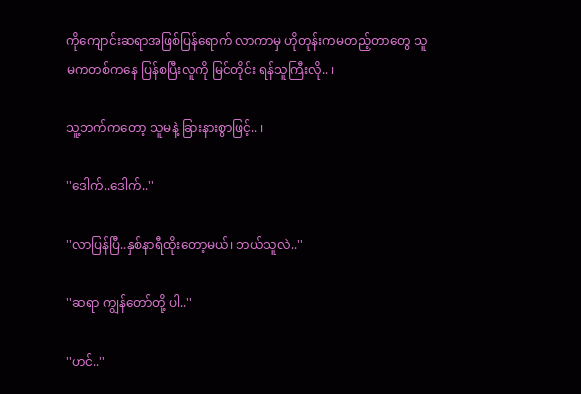ကိုကျောင်းဆရာအဖြစ်ပြန်ရောက် လာကာမှ ဟိုတုန်းကမတည့်တာတွေ သူမကတစ်ကနေ ပြန်စပြီးလူကို မြင်တိုင်း ရန်သူကြီးလို.. ၊

သူ့ဘက်ကတော့ သူမနဲ့ ခြားနားစွာဖြင့်.. ၊

''ဒေါက်..ဒေါက်..''

''လာပြန်ပြီ..နှစ်နာရီထိုးတော့မယ်၊ ဘယ်သူလဲ..''

''ဆရာ ကျွန်တော်တို့ ပါ..''

''ဟင်..''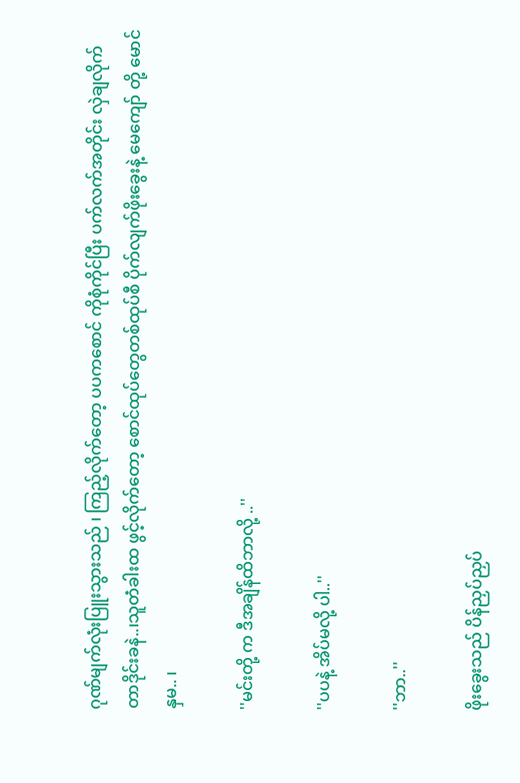ဂုဏ်မျက်လုံးပြူးသွားသည် ၊ ကြည့်လိုက်တော့ ပပကစောင် ကိုစုံကိုင်ပြီး ပက်လက်အတိုင်း လှဲချလိုက်တာဒိုင်းခနဲ..၊သူတံခါးထ ဖွင့်လိုက်တော့ စောင်ထုပ်တွေတစ်ထုပ်စီ ပိုက်လျက်ဖိုးခွေးနဲ့ မေကျော် တို့ မောင်နှမ.. ၊

''မင်းတို့ က ဒီအချိန်ထိဘာလို့ ..''

''ပပနဲ့ အိပ်မလို့ ပါ..''

''ဘာ..''

ဖိုးခွေးသည် ပိန်ညှပ်ညှပ်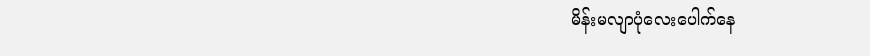မိန်းမလျာပုံလေးပေါက်နေ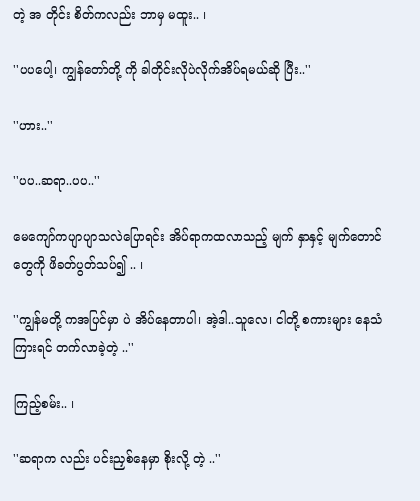တဲ့ အ တိုင်း စိတ်ကလည်း ဘာမှ မထူး.. ၊

''ပပပေါ့၊ ကျွန်တော်တို့ ကို ခါတိုင်းလိုပဲလိုက်အိပ်ရမယ်ဆို ပြီး..''

''ဟား..''

''ပပ..ဆရာ..ပပ..''

မေကျော်ကပျာပျာသလဲပြောရင်း အိပ်ရာကထလာသည့် မျက် နှာနှင့် မျက်တောင်တွေကို ဖိခတ်ပွတ်သပ်၍ .. ၊

''ကျွန်မတို့ ကအပြင်မှာ ပဲ အိပ်နေတာပါ၊ အဲ့ဒါ..သူလေ၊ ငါတို့ စကားများ နေသံကြားရင် တက်လာခဲ့တဲ့ ..''

ကြည့်စမ်း.. ၊

''ဆရာက လည်း ပင်းညှစ်နေမှာ စိုးလို့ တဲ့ ..''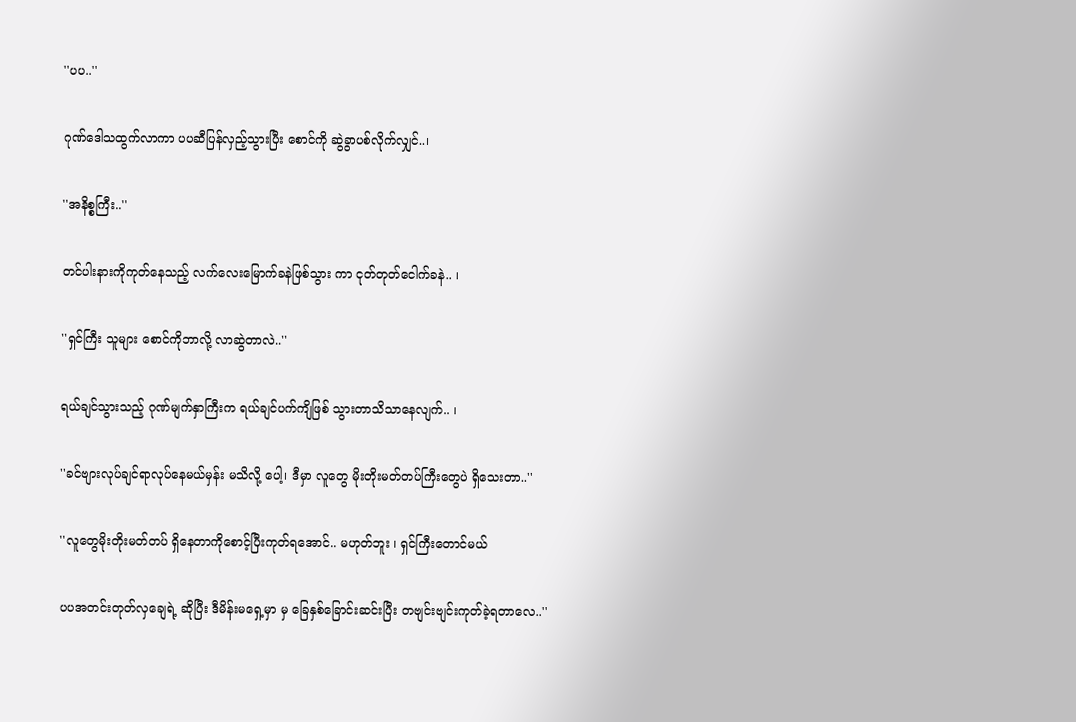''ပပ..''

ဂုဏ်ဒေါသထွက်လာကာ ပပဆီပြန်လှည့်သွားပြီး စောင်ကို ဆွဲခွာပစ်လိုက်လျှင်..၊

''အနိစ္စကြီး..''

တင်ပါးနားကိုကုတ်နေသည့် လက်လေးမြောက်ခနဲဖြစ်သွား ကာ ငုတ်တုတ်ငေါက်ခနဲ.. ၊

''ရှင်ကြီး သူများ စောင်ကိုဘာလို့ လာဆွဲတာလဲ..''

ရယ်ချင်သွားသည့် ဂုဏ်မျက်နှာကြီးက ရယ်ချင်ပက်ကျိဖြစ် သွားတာသိသာနေလျက်.. ၊

''ခင်ဗျားလုပ်ချင်ရာလုပ်နေမယ်မှန်း မသိလို့ ပေါ့၊ ဒီမှာ လူတွေ မိုးတိုးမတ်တပ်ကြီးတွေပဲ ရှိသေးတာ..''

''လူတွေမိုးတိုးမတ်တပ် ရှိနေတာကိုစောင့်ပြီးကုတ်ရအောင်.. မဟုတ်ဘူး ၊ ရှင်ကြီးတောင်မယ်

ပပအတင်းတုတ်လှချေရဲ့ ဆိုပြီး ဒီမိန်းမရှေ့မှာ မှ ခြေနှစ်ခြောင်းဆင်းပြီး တဗျင်းဗျင်းကုတ်ခဲ့ရတာလေ..''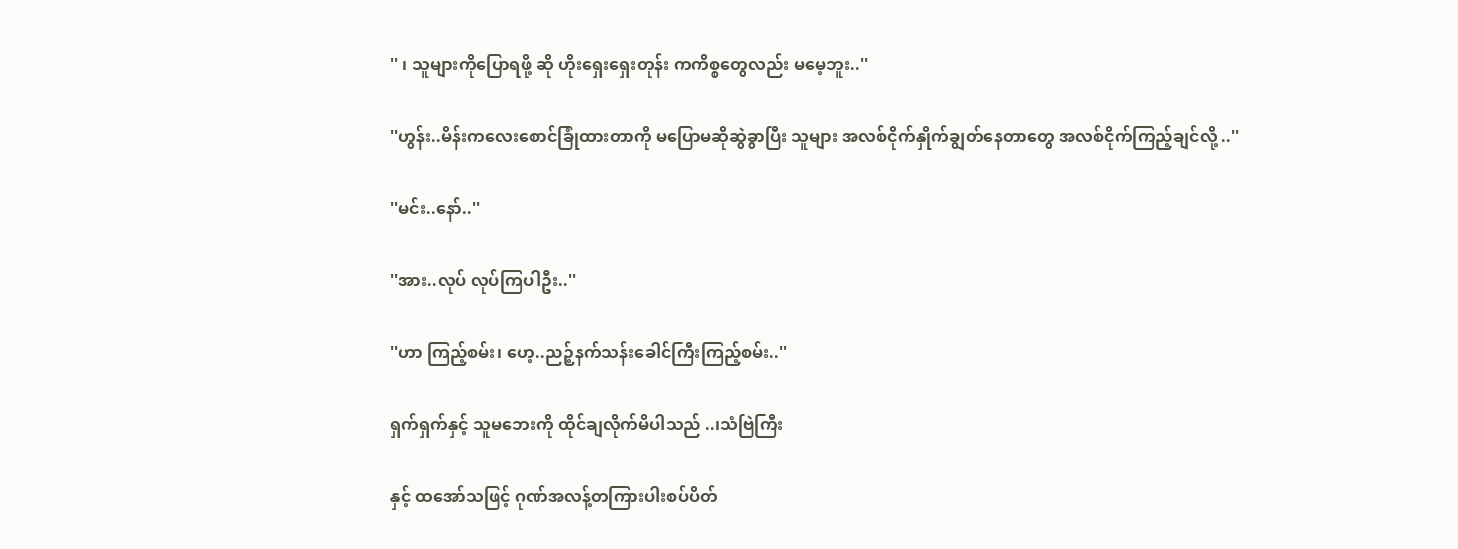'' ၊ သူများကိုပြောရဖို့ ဆို ဟိုးရှေးရှေးတုန်း ကကိစ္စတွေလည်း မမေ့ဘူး..''

''ဟွန်း..မိန်းကလေးစောင်ခြုံထားတာကို မပြောမဆိုဆွဲခွာပြီး သူများ အလစ်ငိုက်နှိုက်ချွတ်နေတာတွေ အလစ်ငိုက်ကြည့်ချင်လို့ ..''

''မင်း..နော်..''

''အား..လုပ် လုပ်ကြပါဦး..''

''ဟာ ကြည့်စမ်း၊ ဟေ့..ညဉ့်နက်သန်းခေါင်ကြီးကြည့်စမ်း..''

ရှက်ရှက်နှင့် သူမဘေးကို ထိုင်ချလိုက်မိပါသည် ..၊သံဗြဲကြီး

နှင့် ထအော်သဖြင့် ဂုဏ်အလန့်တကြားပါးစပ်ပိတ်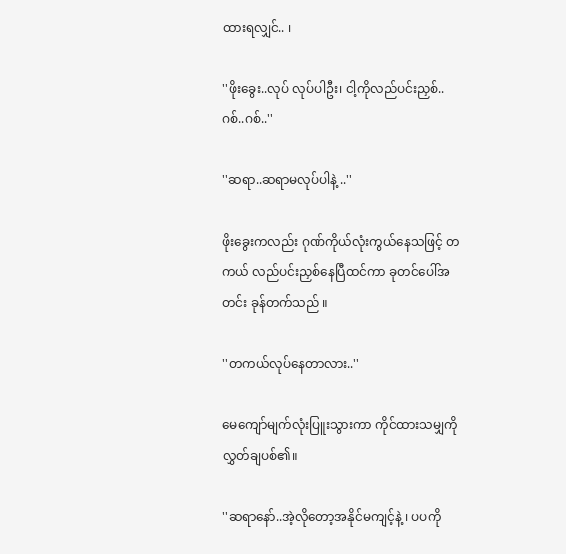ထားရလျှင်.. ၊

''ဖိုးခွေး..လုပ် လုပ်ပါဦး၊ ငါ့ကိုလည်ပင်းညှစ်..ဂစ်..ဂစ်..''

''ဆရာ..ဆရာမလုပ်ပါနဲ့ ..''

ဖိုးခွေးကလည်း ဂုဏ်ကိုယ်လုံးကွယ်နေသဖြင့် တကယ် လည်ပင်းညှစ်နေပြီထင်ကာ ခုတင်ပေါ်အတင်း ခုန်တက်သည် ။

''တကယ်လုပ်နေတာလား..''

မေကျော်မျက်လုံးပြူးသွားကာ ကိုင်ထားသမျှကိုလွှတ်ချပစ်၏။

''ဆရာနော်..အဲ့လိုတော့အနိုင်မကျင့်နဲ့ ၊ ပပကို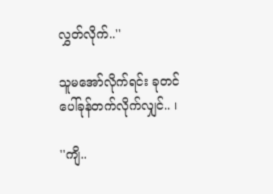လွှတ်လိုက်..''

သူမအော်လိုက်ရင်း ခုတင်ပေါ်ခုန်တက်လိုက်လျှင်.. ၊

''ကျိ..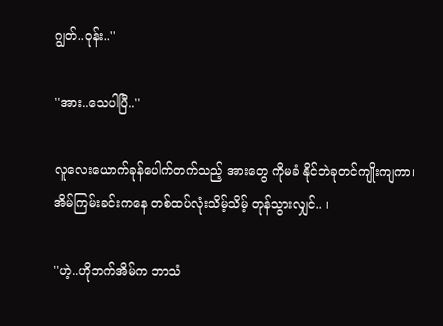ဂျွတ်..ဝုန်း..''

''အား..သေပါပြီ..''

လူလေးယောက်ခုန်ပေါက်တက်သည့် အားတွေ ကိုမခံ နိုင်ဘဲခုတင်ကျိုးကျကာ၊အိမ်ကြမ်းခင်းကနေ တစ်ထပ်လုံးသိမ့်သိမ့် တုန်သွားလျှင်.. ၊

''ဟဲ့..ဟိုဘက်အိမ်က ဘာသံ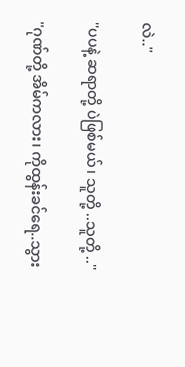လဲ..''

''ပပနဲ့ ဆရာတို့ ပဲဖြစ်မယ်၊ သူတို့ ..သူတို့ ..''

''ဂုဏ်တို့ အိမ်ကလား၊ ကိုထွန်းခင်ရေ..သွား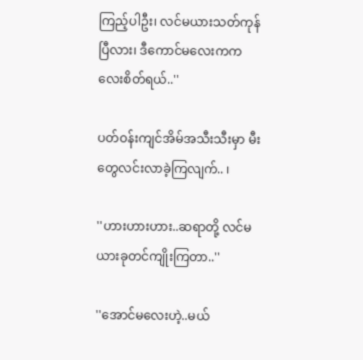ကြည့်ပါဦး၊ လင်မယားသတ်ကုန်ပြီလား၊ ဒီကောင်မလေးကကလေးစိတ်ရယ်..''

ပတ်ဝန်းကျင်အိမ်အသီးသီးမှာ မီးတွေလင်းလာခဲ့ကြလျက်.. ၊

''ဟားဟားဟား..ဆရာတို့ လင်မယားခုတင်ကျိုးကြတာ..''

''အောင်မလေးဟဲ့..မယ်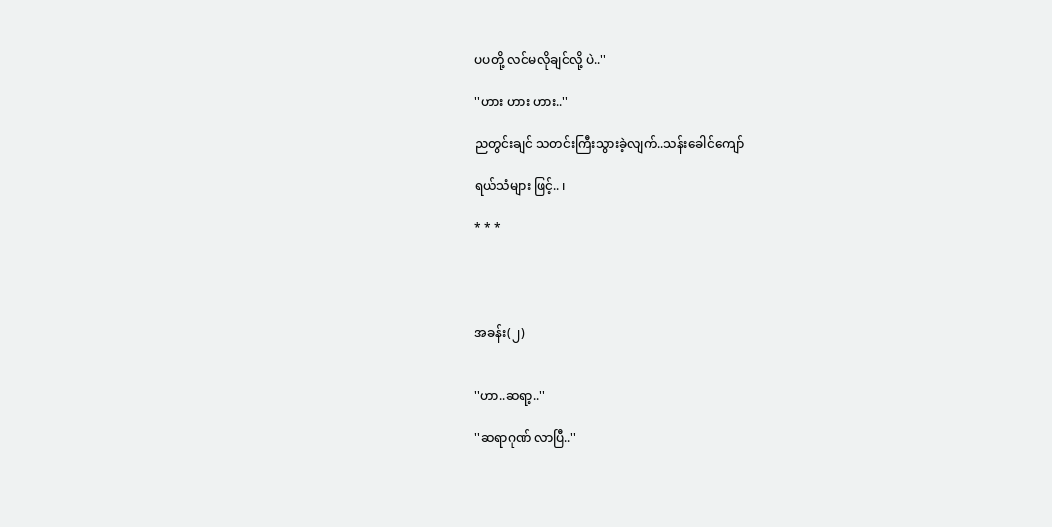ပပတို့ လင်မလိုချင်လို့ ပဲ..''

''ဟား ဟား ဟား..''

ညတွင်းချင် သတင်းကြီးသွားခဲ့လျက်..သန်းခေါင်ကျော်

ရယ်သံများ ဖြင့်.. ၊

* * *




အခန်း(၂)


''ဟာ..ဆရာ့..''

''ဆရာဂုဏ် လာပြီ..''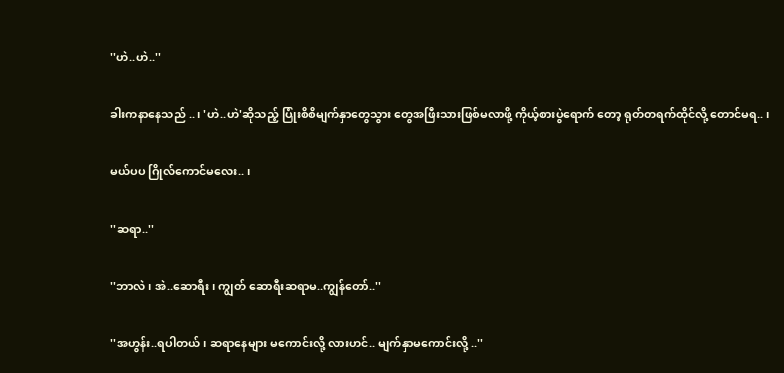''ဟဲ..ဟဲ..''

ခါးကနာနေသည် ..၊ 'ဟဲ..ဟဲ'ဆိုသည့် ပြုံးစိစိမျက်နှာတွေသွား တွေအဖြီးသားဖြစ်မလာဖို့ ကိုယ့်စားပွဲရောက် တော့ ရုတ်တရက်ထိုင်လို့ တောင်မရ.. ၊

မယ်ပပ ဂြိုလ်ကောင်မလေး.. ၊

''ဆရာ..''

''ဘာလဲ၊ အဲ..ဆောရီး၊ ကျွတ် ဆောရီးဆရာမ..ကျွန်တော်..''

''အဟွန်း..ရပါတယ်၊ ဆရာနေများ မကောင်းလို့ လားဟင်.. မျက်နှာမကောင်းလို့ ..''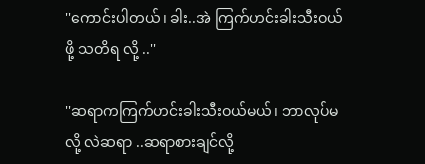''ကောင်းပါတယ်၊ ခါး..အဲ ကြက်ဟင်းခါးသီးဝယ်ဖို့ သတိရ လို့ ..''

''ဆရာကကြက်ဟင်းခါးသီးဝယ်မယ်၊ ဘာလုပ်မလို့ လဲဆရာ ..ဆရာစားချင်လို့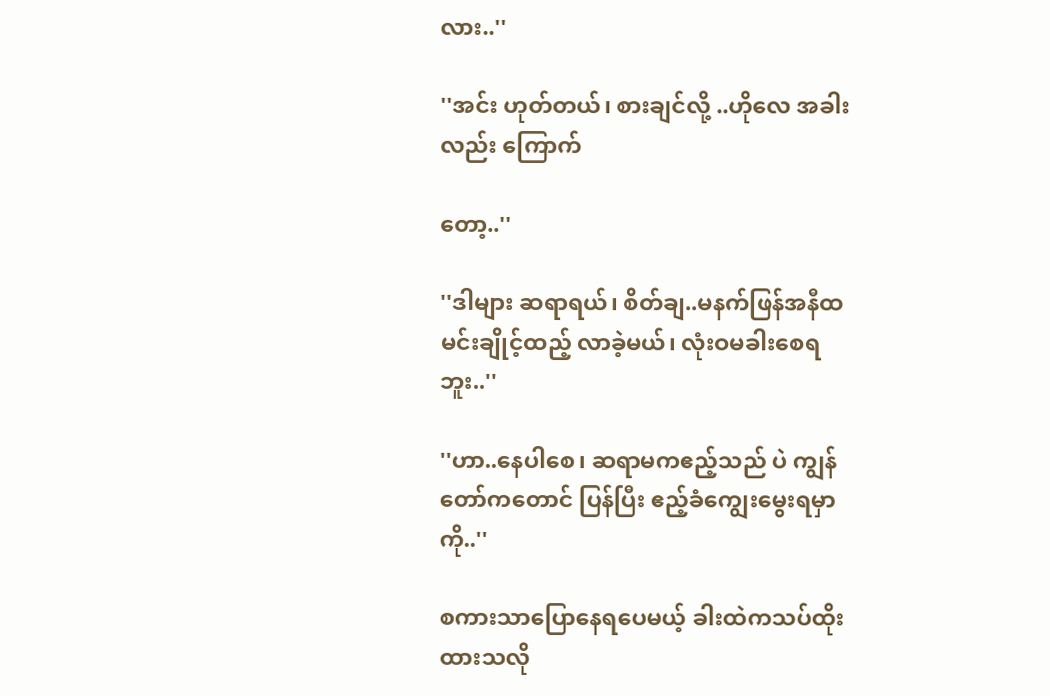လား..''

''အင်း ဟုတ်တယ်၊ စားချင်လို့ ..ဟိုလေ အခါးလည်း ကြောက်

တော့..''

''ဒါများ ဆရာရယ်၊ စိတ်ချ..မနက်ဖြန်အနီထမင်းချိုင့်ထည့် လာခဲ့မယ်၊ လုံးဝမခါးစေရဘူး..''

''ဟာ..နေပါစေ၊ ဆရာမကဧည့်သည် ပဲ ကျွန်တော်ကတောင် ပြန်ပြီး ဧည့်ခံကျွေးမွေးရမှာ ကို..''

စကားသာပြောနေရပေမယ့် ခါးထဲကသပ်ထိုးထားသလို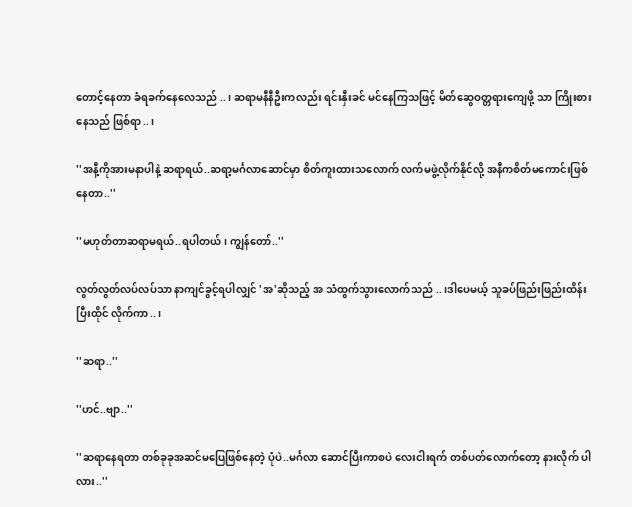တောင့်နေတာ ခံရခက်နေလေသည် ..၊ ဆရာမနီနီဦးကလည်း ရင်းနှီးခင် မင်နေကြသဖြင့် မိတ်ဆွေဝတ္တရားကျေဖို့ သာ ကြိုးစားနေသည် ဖြစ်ရာ..၊

''အနီ့ကိုအားမနာပါနဲ့ ဆရာရယ်..ဆရာ့မင်္ဂလာဆောင်မှာ စိတ်ကူးထားသလောက် လက်မဖွဲ့လိုက်နိုင်လို့ အနီကစိတ်မကောင်းဖြစ် နေတာ..''

''မဟုတ်တာဆရာမရယ်..ရပါတယ်၊ ကျွန်တော်..''

လွတ်လွတ်လပ်လပ်သာ နာကျင်ခွင့်ရပါလျှင် 'အ'ဆိုသည့် အ သံထွက်သွားလောက်သည် ..၊ဒါပေမယ့် သူခပ်ဖြည်းဖြည်းထိန်းပြီးထိုင် လိုက်ကာ..၊

''ဆရာ..''

''ဟင်..ဗျာ..''

''ဆရာနေရတာ တစ်ခုခုအဆင်မပြေဖြစ်နေတဲ့ ပုံပဲ..မင်္ဂလာ ဆောင်ပြီးကာစပဲ လေးငါးရက် တစ်ပတ်လောက်တော့ နားလိုက် ပါလား..''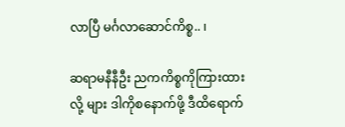လာပြီ မင်္ဂလာဆောင်ကိစ္စ.. ၊

ဆရာမနီနီဦး ညကကိစ္စကိုကြားထားလို့ များ ဒါကိုစနောက်ဖို့ ဒီထိရောက်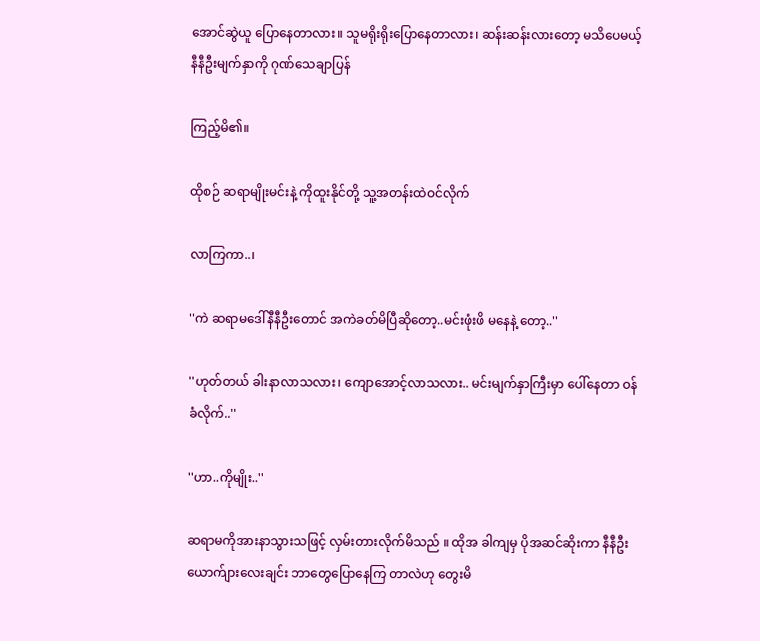အောင်ဆွဲယူ ပြောနေတာလား။ သူမရိုးရိုးပြောနေတာလား၊ ဆန်းဆန်းလားတော့ မသိပေမယ့် နီနီဦးမျက်နှာကို ဂုဏ်သေချာပြန်

ကြည့်မိ၏။

ထိုစဉ် ဆရာမျိုးမင်းနဲ့ ကိုထူးနိုင်တို့ သူ့အတန်းထဲဝင်လိုက်

လာကြကာ..၊

''ကဲ ဆရာမဒေါ်နီနီဦးတောင် အကဲခတ်မိပြီဆိုတော့..မင်းဖုံးဖိ မနေနဲ့ တော့..''

''ဟုတ်တယ် ခါးနာလာသလား၊ ကျောအောင့်လာသလား.. မင်းမျက်နှာကြီးမှာ ပေါ်နေတာ ဝန်ခံလိုက်..''

''ဟာ..ကိုမျိုး..''

ဆရာမကိုအားနာသွားသဖြင့် လှမ်းတားလိုက်မိသည် ။ ထိုအ ခါကျမှ ပိုအဆင်ဆိုးကာ နီနီဦးယောက်ျားလေးချင်း ဘာတွေပြောနေကြ တာလဲဟု တွေးမိ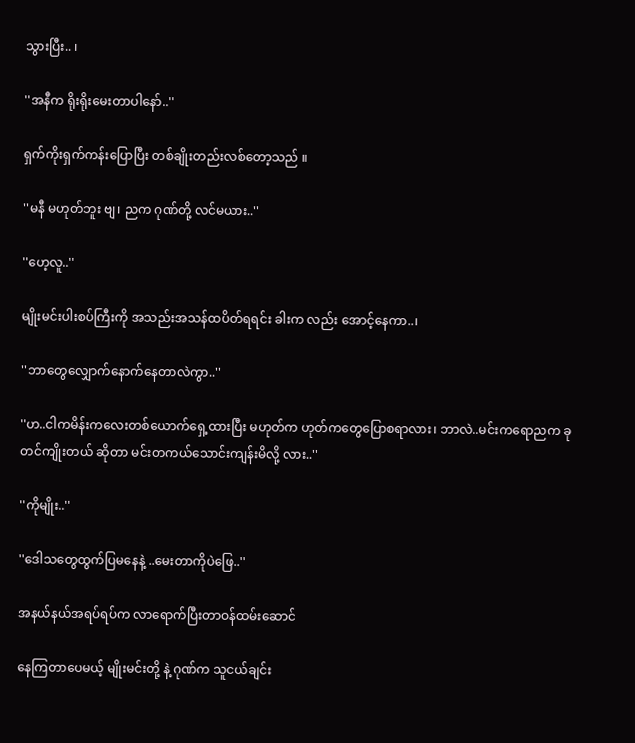သွားပြီး.. ၊

''အနီက ရိုးရိုးမေးတာပါနော်..''

ရှက်ကိုးရှက်ကန်းပြောပြီး တစ်ချိုးတည်းလစ်တော့သည် ။

''မနီ မဟုတ်ဘူး ဗျ၊ ညက ဂုဏ်တို့ လင်မယား..''

''ဟေ့လူ..''

မျိုးမင်းပါးစပ်ကြီးကို အသည်းအသန်ထပိတ်ရရင်း ခါးက လည်း အောင့်နေကာ..၊

''ဘာတွေလျှောက်နောက်နေတာလဲကွာ..''

''ဟ..ငါကမိန်းကလေးတစ်ယောက်ရှေ့ထားပြီး မဟုတ်က ဟုတ်ကတွေပြောစရာလား၊ ဘာလဲ..မင်းကရောညက ခုတင်ကျိုးတယ် ဆိုတာ မင်းတကယ်သောင်းကျန်းမိလို့ လား..''

''ကိုမျိုး..''

''ဒေါသတွေထွက်ပြမနေနဲ့ ..မေးတာကိုပဲဖြေ..''

အနယ်နယ်အရပ်ရပ်က လာရောက်ပြီးတာဝန်ထမ်းဆောင်

နေကြတာပေမယ့် မျိုးမင်းတို့ နဲ့ ဂုဏ်က သူငယ်ချင်း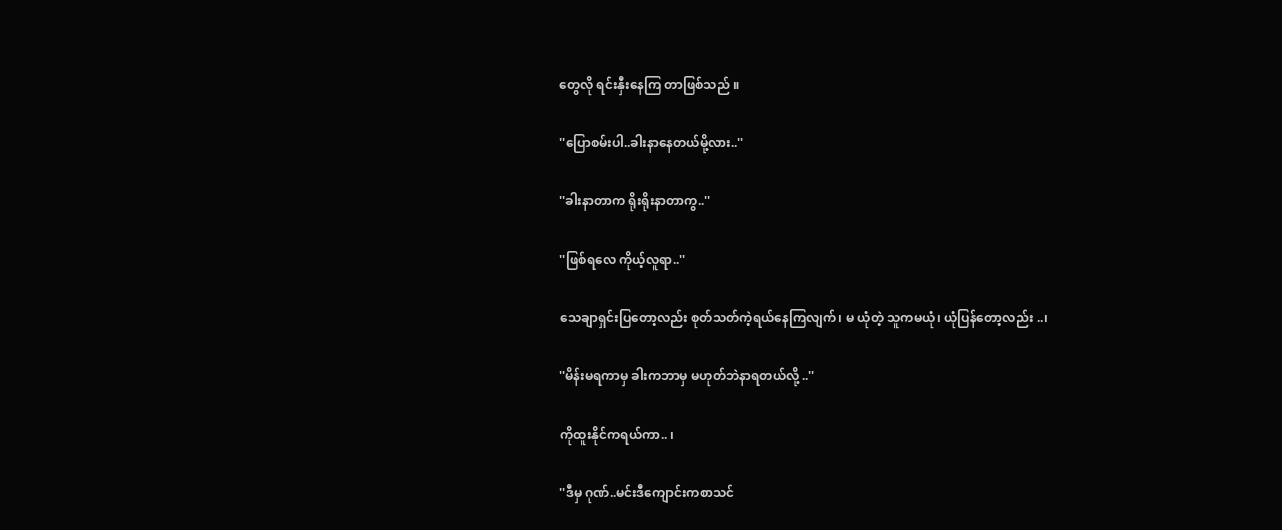တွေလို ရင်းနှီးနေကြ တာဖြစ်သည် ။

''ပြောစမ်းပါ..ခါးနာနေတယ်မို့လား..''

''ခါးနာတာက ရိုးရိုးနာတာကွ..''

''ဖြစ်ရလေ ကိုယ့်လူရာ..''

သေချာရှင်းပြတော့လည်း စုတ်သတ်ကဲ့ရယ်နေကြလျက်၊ မ ယုံတဲ့ သူကမယုံ၊ ယုံပြန်တော့လည်း ..၊

''မိန်းမရကာမှ ခါးကဘာမှ မဟုတ်ဘဲနာရတယ်လို့ ..''

ကိုထူးနိုင်ကရယ်ကာ.. ၊

''ဒီမှ ဂုဏ်..မင်းဒီကျောင်းကစာသင်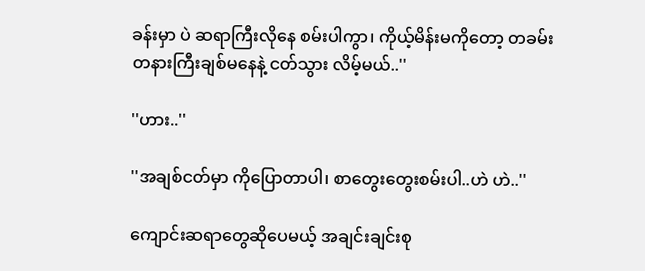ခန်းမှာ ပဲ ဆရာကြီးလိုနေ စမ်းပါကွာ၊ ကိုယ့်မိန်းမကိုတော့ တခမ်းတနားကြီးချစ်မနေနဲ့ ငတ်သွား လိမ့်မယ်..''

''ဟား..''

''အချစ်ငတ်မှာ ကိုပြောတာပါ၊ စာတွေးတွေးစမ်းပါ..ဟဲ ဟဲ..''

ကျောင်းဆရာတွေဆိုပေမယ့် အချင်းချင်းစု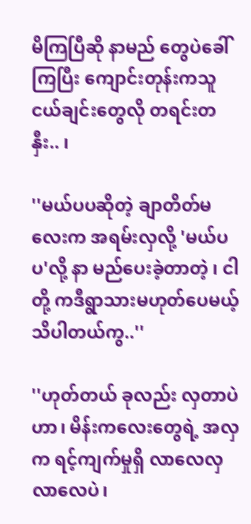မိကြပြီဆို နာမည် တွေပဲခေါ်ကြပြီး ကျောင်းတုန်းကသူငယ်ချင်းတွေလို တရင်းတနှီး.. ၊

''မယ်ပပဆိုတဲ့ ချာတိတ်မလေးက အရမ်းလှလို့ 'မယ်ပပ'လို့ နာ မည်ပေးခဲ့တာတဲ့ ၊ ငါတို့ ကဒီရွာသားမဟုတ်ပေမယ့် သိပါတယ်ကွ..''

''ဟုတ်တယ် ခုလည်း လှတာပဲဟာ၊ မိန်းကလေးတွေရဲ့ အလှ က ရင့်ကျက်မှုရှိ လာလေလှ လာလေပဲ၊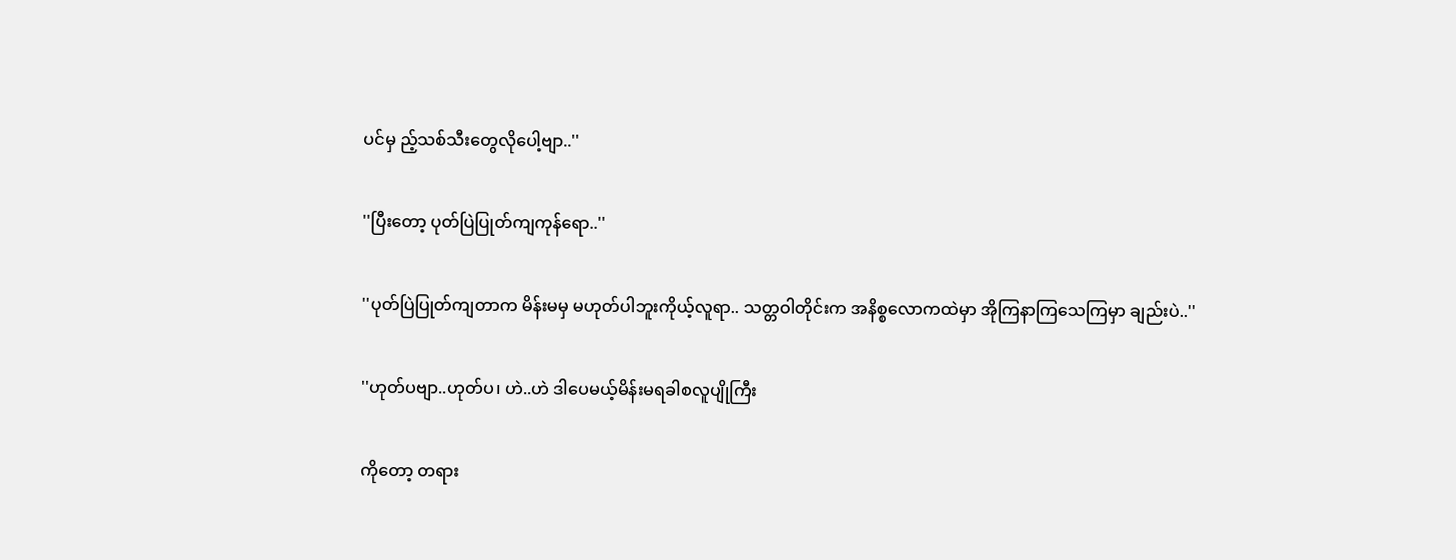ပင်မှ ည့်သစ်သီးတွေလိုပေါ့ဗျာ..''

''ပြီးတော့ ပုတ်ပြဲပြုတ်ကျကုန်ရော..''

''ပုတ်ပြဲပြုတ်ကျတာက မိန်းမမှ မဟုတ်ပါဘူးကိုယ့်လူရာ.. သတ္တဝါတိုင်းက အနိစ္စလောကထဲမှာ အိုကြနာကြသေကြမှာ ချည်းပဲ..''

''ဟုတ်ပဗျာ..ဟုတ်ပ၊ ဟဲ..ဟဲ ဒါပေမယ့်မိန်းမရခါစလူပျိုကြီး

ကိုတော့ တရား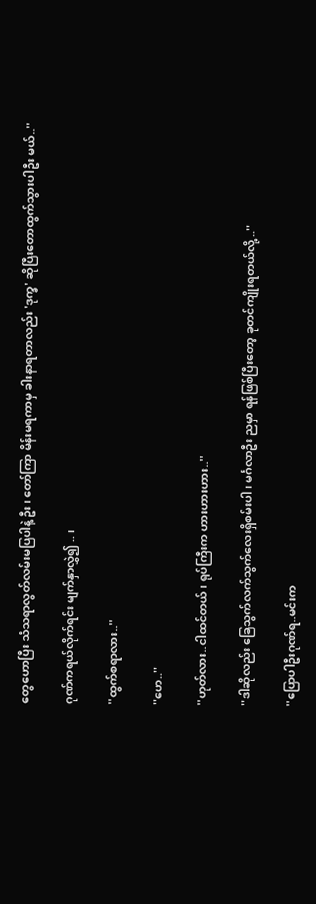တွေဟောပြီး သံသရာလွတ်လမ်းမပြပါနဲ့ ဦး၊ တော်ကြာ မိန်းမရကာမှ ခါးနာရတာလည်း 'ဒုက္ခ' ဆိုပြီးတောထွက်သွားပါဦး မယ်..''

ဂုဏ်ကရယ်လိုက်ရင်း မျက်နှာလွှဲ၍ .. ၊

''ထွက်စရာလား..''

''ဟေ..''

''ဟုတ်လား..ငါထင်တယ်၊ ရုပ်ကြီးက ဟားဟားဟား..''

''ဒါဆိုလည်း ခြေသွက်လက်သွက်လေးရှိစမ်းပါ၊ မင်္ဂလာဦး ညမှာ ရန်ဖြစ်ပြီးတော့ ခုတင်ကျိုးရတယ်လို့ ..''

''ပြောပါဦးဂုဏ်ရ..မင်းက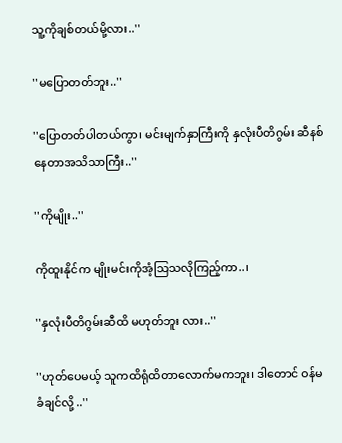သူ့ကိုချစ်တယ်မို့လား..''

''မပြောတတ်ဘူး..''

''ပြောတတ်ပါတယ်ကွာ၊ မင်းမျက်နှာကြီးကို နှလုံးပီတိဂွမ်း ဆီနစ်နေတာအသိသာကြီး..''

''ကိုမျိုး..''

ကိုထူးနိုင်က မျိုးမင်းကိုအံ့သြသလိုကြည့်ကာ..၊

''နှလုံးပီတိဂွမ်းဆီထိ မဟုတ်ဘူး လား..''

''ဟုတ်ပေမယ့် သူကထိရုံထိတာလောက်မကဘူး၊ ဒါတောင် ဝန်မခံချင်လို့ ..''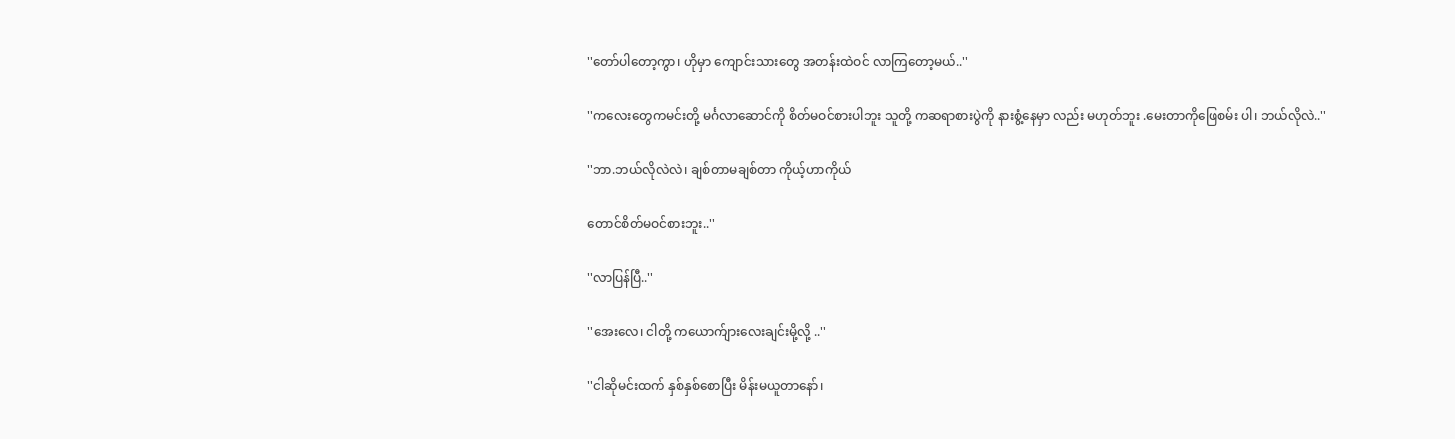''တော်ပါတော့ကွာ၊ ဟိုမှာ ကျောင်းသားတွေ အတန်းထဲဝင် လာကြတော့မယ်..''

''ကလေးတွေကမင်းတို့ မင်္ဂလာဆောင်ကို စိတ်မဝင်စားပါဘူး သူတို့ ကဆရာစားပွဲကို နားစွံ့နေမှာ လည်း မဟုတ်ဘူး .မေးတာကိုဖြေစမ်း ပါ၊ ဘယ်လိုလဲ..''

''ဘာ.ဘယ်လိုလဲလဲ၊ ချစ်တာမချစ်တာ ကိုယ့်ဟာကိုယ်

တောင်စိတ်မဝင်စားဘူး..''

''လာပြန်ပြီ..''

''အေးလေ၊ ငါတို့ ကယောက်ျားလေးချင်းမို့လို့ ..''

''ငါဆိုမင်းထက် နှစ်နှစ်စောပြီး မိန်းမယူတာနော်၊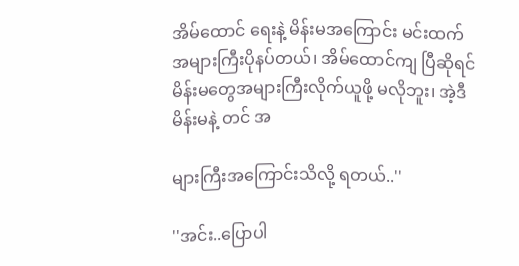အိမ်ထောင် ရေးနဲ့ မိန်းမအကြောင်း မင်းထက်အများကြီးပိုနပ်တယ်၊ အိမ်ထောင်ကျ ပြီဆိုရင် မိန်းမတွေအများကြီးလိုက်ယူဖို့ မလိုဘူး၊ အဲ့ဒီမိန်းမနဲ့ တင် အ

များကြီးအကြောင်းသိလို့ ရတယ်..''

''အင်း..ပြောပါ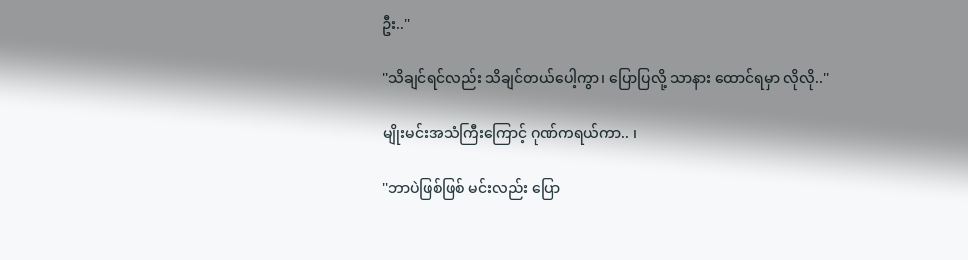ဦး..''

''သိချင်ရင်လည်း သိချင်တယ်ပေါ့ကွာ၊ ပြောပြလို့ သာနား ထောင်ရမှာ လိုလို..''

မျိုးမင်းအသံကြီးကြောင့် ဂုဏ်ကရယ်ကာ.. ၊

''ဘာပဲဖြစ်ဖြစ် မင်းလည်း ပြော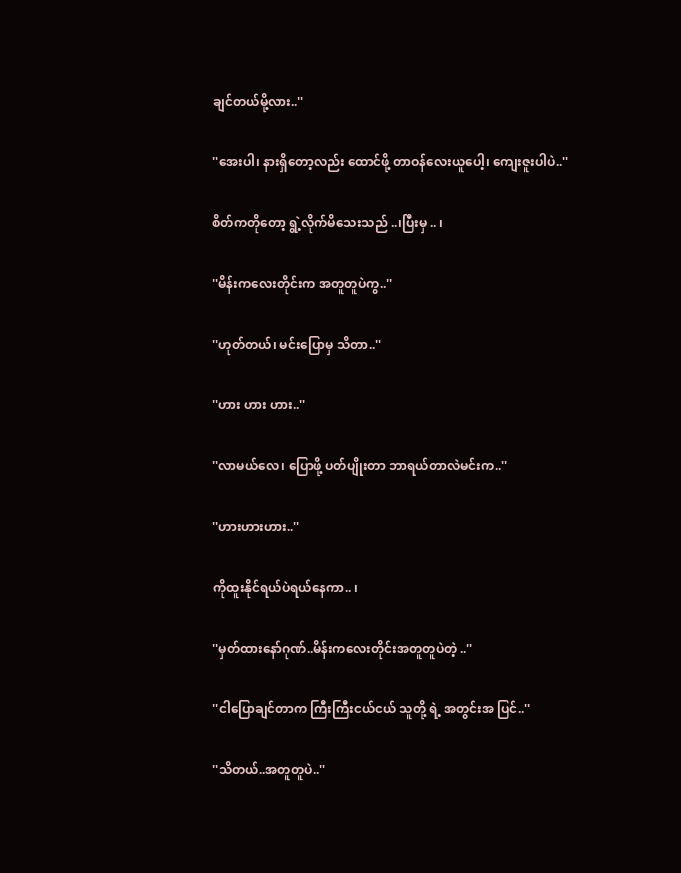ချင်တယ်မို့လား..''

''အေးပါ၊ နားရှိတော့လည်း ထောင်ဖို့ တာဝန်လေးယူပေါ့၊ ကျေးဇူးပါပဲ..''

စိတ်ကတိုတော့ ရွဲ့လိုက်မိသေးသည် ..၊ပြီးမှ .. ၊

''မိန်းကလေးတိုင်းက အတူတူပဲကွ..''

''ဟုတ်တယ်၊ မင်းပြောမှ သိတာ..''

''ဟား ဟား ဟား..''

''လာမယ်လေ၊ ပြောဖို့ ပတ်ပျိုးတာ ဘာရယ်တာလဲမင်းက..''

''ဟားဟားဟား..''

ကိုထူးနိုင်ရယ်ပဲရယ်နေကာ.. ၊

''မှတ်ထားနော်ဂုဏ်..မိန်းကလေးတိုင်းအတူတူပဲတဲ့ ..''

''ငါပြောချင်တာက ကြီးကြီးငယ်ငယ် သူတို့ ရဲ့ အတွင်းအ ပြင်..''

''သိတယ်..အတူတူပဲ..''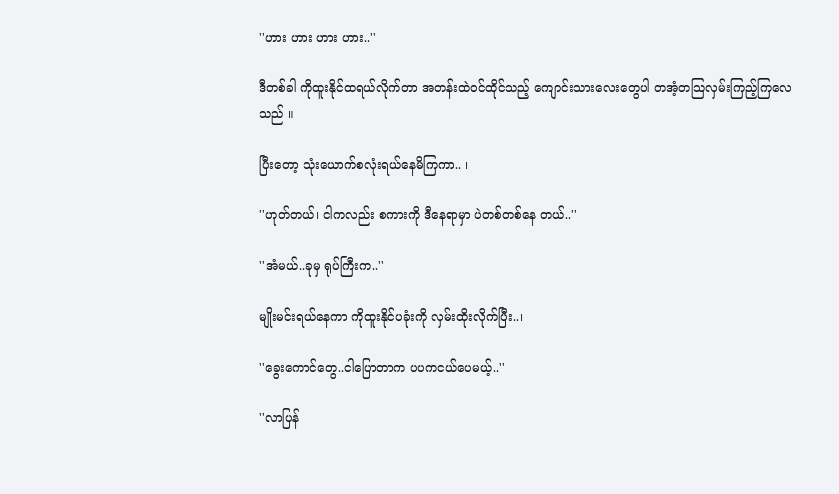''ဟား ဟား ဟား ဟား..''

ဒီတစ်ခါ ကိုထူးနိုင်ထရယ်လိုက်တာ အတန်းထဲဝင်ထိုင်သည့် ကျောင်းသားလေးတွေပါ တအံ့တသြလှမ်းကြည့်ကြလေသည် ။

ပြီးတော့ သုံးယောက်စလုံးရယ်နေမိကြကာ.. ၊

''ဟုတ်တယ်၊ ငါကလည်း စကားကို ဒီနေရာမှာ ပဲတစ်တစ်နေ တယ်..''

''အံမယ်..ခုမှ ရုပ်ကြီးက..''

မျိုးမင်းရယ်နေကာ ကိုထူးနိုင်ပခုံးကို လှမ်းထိုးလိုက်ပြီး..၊

''ခွေးကောင်တွေ..ငါပြောတာက ပပကငယ်ပေမယ့်..''

''လာပြန်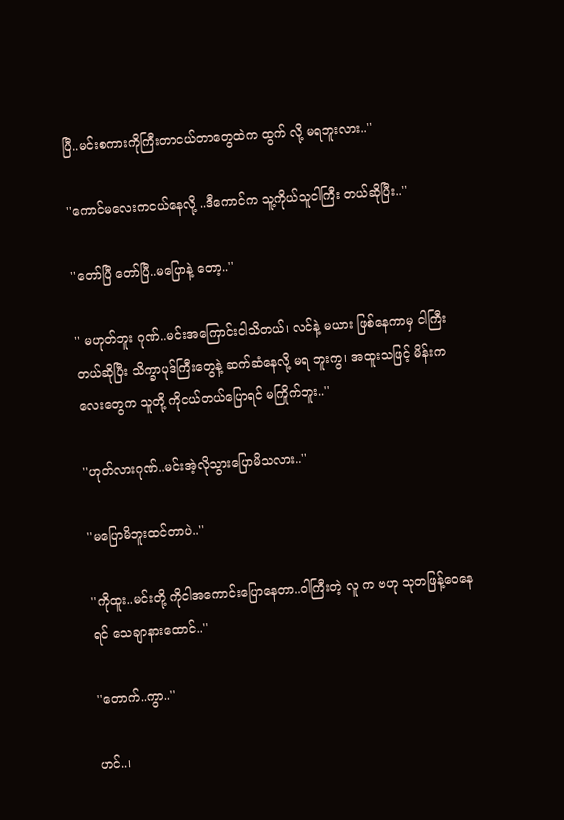ပြီ..မင်းစကားကိုကြီးတာငယ်တာတွေထဲက ထွက် လို့ မရဘူးလား..''

''ကောင်မလေးကငယ်နေလို့ ..ဒီကောင်က သူ့ကိုယ်သူငါကြီး တယ်ဆိုပြီး..''

''တော်ပြီ တော်ပြီ..မပြောနဲ့ တော့..''

'' မဟုတ်ဘူး ဂုဏ်..မင်းအကြောင်းငါသိတယ်၊ လင်နဲ့ မယား ဖြစ်နေကာမှ ငါကြီးတယ်ဆိုပြီး သိက္ခာပုဒ်ကြီးတွေနဲ့ ဆက်ဆံနေလို့ မရ ဘူးကွ၊ အထူးသဖြင့် မိန်းကလေးတွေက သူတို့ ကိုငယ်တယ်ပြောရင် မကြိုက်ဘူး..''

''ဟုတ်လားဂုဏ်..မင်းအဲ့လိုသွားပြောမိသလား..''

''မပြောမိဘူးထင်တာပဲ..''

''ကိုထူး..မင်းတို့ ကိုငါအကောင်းပြောနေတာ..ဝါကြီးတဲ့ လူ က ဗဟု သုတဖြန့်ဝေနေရင် သေချာနားထောင်..''

''တောက်..ကွာ..''

ဟင်..၊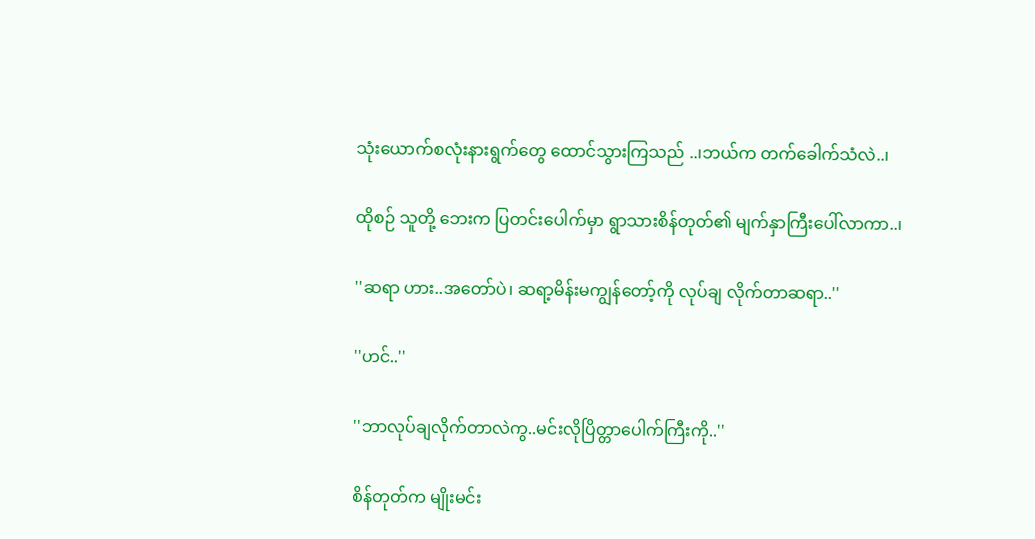သုံးယောက်စလုံးနားရွက်တွေ ထောင်သွားကြသည် ..၊ဘယ်က တက်ခေါက်သံလဲ..၊

ထိုစဉ် သူတို့ ဘေးက ပြတင်းပေါက်မှာ ရွာသားစိန်တုတ်၏ မျက်နှာကြီးပေါ်လာကာ..၊

''ဆရာ ဟား..အတော်ပဲ၊ ဆရာ့မိန်းမကျွန်တော့်ကို လုပ်ချ လိုက်တာဆရာ..''

''ဟင်..''

''ဘာလုပ်ချလိုက်တာလဲကွ..မင်းလိုပြိတ္တာပေါက်ကြီးကို..''

စိန်တုတ်က မျိုးမင်း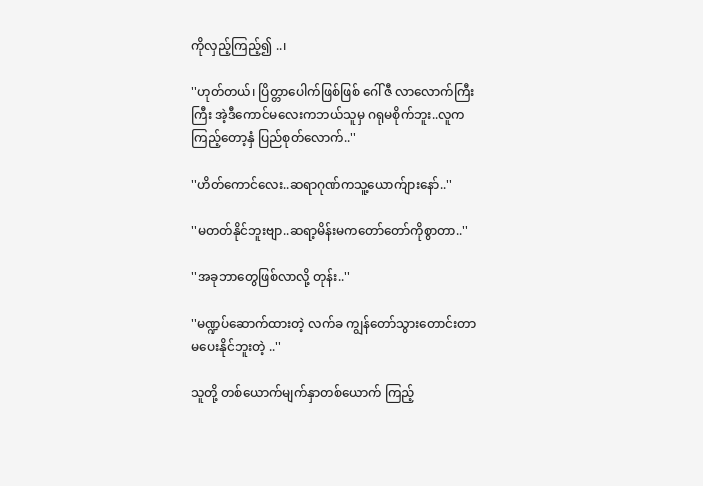ကိုလှည့်ကြည့်၍ ..၊

''ဟုတ်တယ်၊ ပြိတ္တာပေါက်ဖြစ်ဖြစ် ဂေါ်ဇီ လာလောက်ကြီး ကြီး အဲ့ဒီကောင်မလေးကဘယ်သူမှ ဂရုမစိုက်ဘူး..လူကကြည့်တော့နှံ ပြည်စုတ်လောက်..''

''ဟိတ်ကောင်လေး..ဆရာဂုဏ်ကသူ့ယောက်ျားနော်..''

''မတတ်နိုင်ဘူးဗျာ..ဆရာ့မိန်းမကတော်တော်ကိုစွာတာ..''

''အခုဘာတွေဖြစ်လာလို့ တုန်း..''

''မဏ္ဍပ်ဆောက်ထားတဲ့ လက်ခ ကျွန်တော်သွားတောင်းတာ မပေးနိုင်ဘူးတဲ့ ..''

သူတို့ တစ်ယောက်မျက်နှာတစ်ယောက် ကြည့်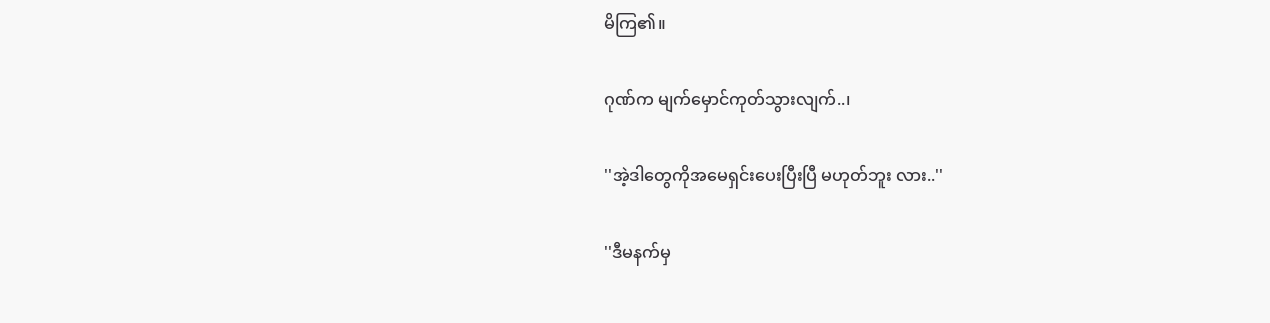မိကြ၏။

ဂုဏ်က မျက်မှောင်ကုတ်သွားလျက်..၊

''အဲ့ဒါတွေကိုအမေရှင်းပေးပြီးပြီ မဟုတ်ဘူး လား..''

''ဒီမနက်မှ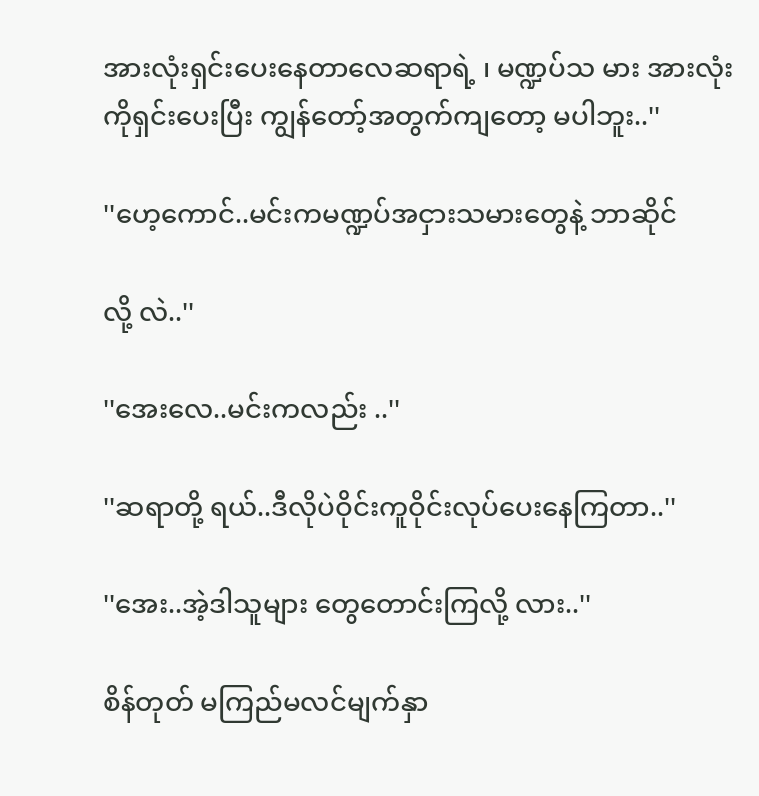အားလုံးရှင်းပေးနေတာလေဆရာရဲ့ ၊ မဏ္ဍပ်သ မား အားလုံးကိုရှင်းပေးပြီး ကျွန်တော့်အတွက်ကျတော့ မပါဘူး..''

''ဟေ့ကောင်..မင်းကမဏ္ဍပ်အငှားသမားတွေနဲ့ ဘာဆိုင်

လို့ လဲ..''

''အေးလေ..မင်းကလည်း ..''

''ဆရာတို့ ရယ်..ဒီလိုပဲဝိုင်းကူဝိုင်းလုပ်ပေးနေကြတာ..''

''အေး..အဲ့ဒါသူများ တွေတောင်းကြလို့ လား..''

စိန်တုတ် မကြည်မလင်မျက်နှာ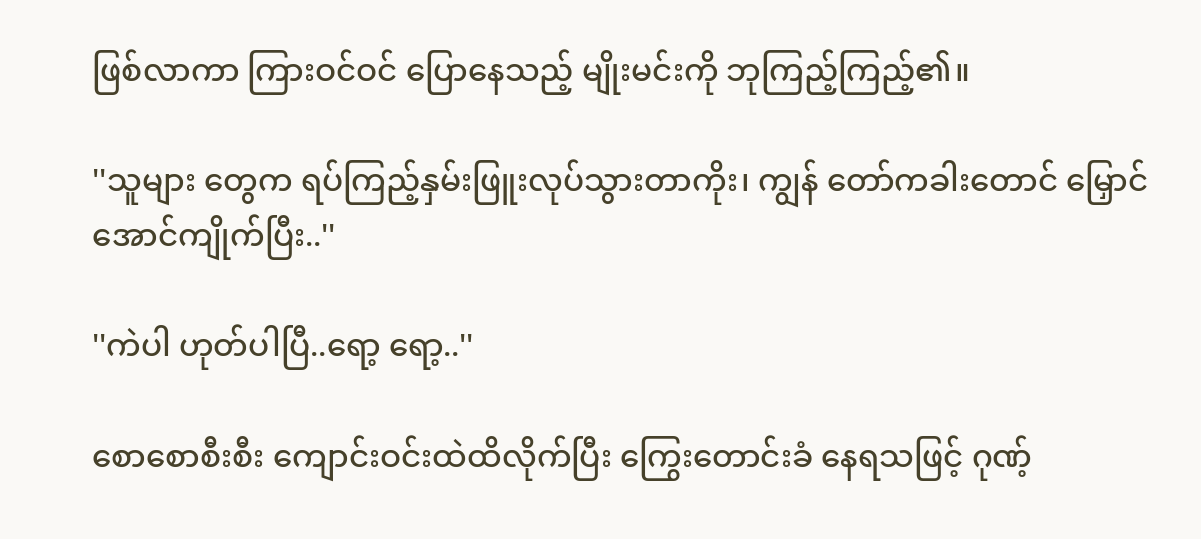ဖြစ်လာကာ ကြားဝင်ဝင် ပြောနေသည့် မျိုးမင်းကို ဘုကြည့်ကြည့်၏။

''သူများ တွေက ရပ်ကြည့်နှမ်းဖြူးလုပ်သွားတာကိုး၊ ကျွန် တော်ကခါးတောင် မြှောင်အောင်ကျိုက်ပြီး..''

''ကဲပါ ဟုတ်ပါပြီ..ရော့ ရော့..''

စောစောစီးစီး ကျောင်းဝင်းထဲထိလိုက်ပြီး ကြွေးတောင်းခံ နေရသဖြင့် ဂုဏ့်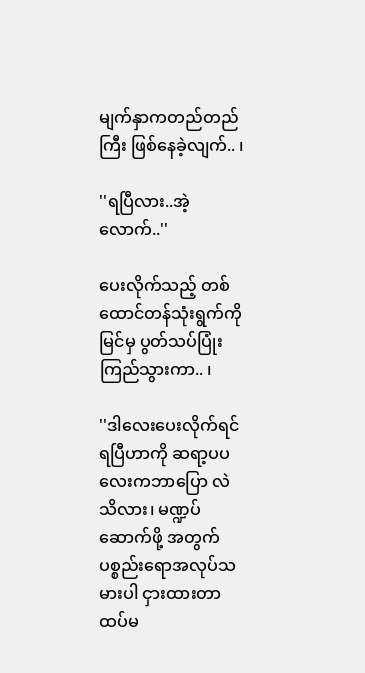မျက်နှာကတည်တည်ကြီး ဖြစ်နေခဲ့လျက်.. ၊

''ရပြီလား..အဲ့လောက်..''

ပေးလိုက်သည့် တစ်ထောင်တန်သုံးရွက်ကို မြင်မှ ပွတ်သပ်ပြုံး ကြည်သွားကာ.. ၊

''ဒါလေးပေးလိုက်ရင်ရပြီဟာကို ဆရာ့ပပလေးကဘာပြော လဲသိလား၊ မဏ္ဍပ်ဆောက်ဖို့ အတွက် ပစ္စည်းရောအလုပ်သမားပါ ငှားထားတာထပ်မ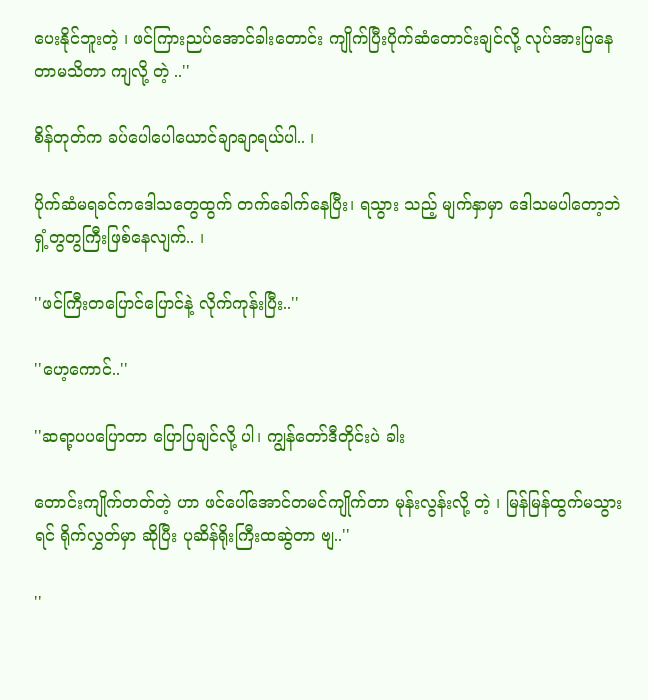ပေးနိုင်ဘူးတဲ့ ၊ ဖင်ကြားညပ်အောင်ခါးတောင်း ကျိုက်ပြီးပိုက်ဆံတောင်းချင်လို့ လုပ်အားပြနေတာမသိတာ ကျလို့ တဲ့ ..''

စိန်တုတ်က ခပ်ပေါပေါယောင်ချာချာရယ်ပါ.. ၊

ပိုက်ဆံမရခင်ကဒေါသတွေထွက် တက်ခေါက်နေပြီး၊ ရသွား သည့် မျက်နှာမှာ ဒေါသမပါတော့ဘဲ ရှံ့တွတွကြီးဖြစ်နေလျက်.. ၊

''ဖင်ကြီးတပြောင်ပြောင်နဲ့ လိုက်ကုန်းပြီး..''

''ဟေ့ကောင်..''

''ဆရာ့ပပပြောတာ ပြောပြချင်လို့ ပါ၊ ကျွန်တော်ဒီတိုင်းပဲ ခါး

တောင်းကျိုက်တတ်တဲ့ ဟာ ဖင်ပေါ်အောင်တမင်ကျိုက်တာ မုန်းလွန်းလို့ တဲ့ ၊ မြန်မြန်ထွက်မသွားရင် ရိုက်လွှတ်မှာ ဆိုပြီး ပုဆိန်ရိုးကြီးထဆွဲတာ ဗျ..''

''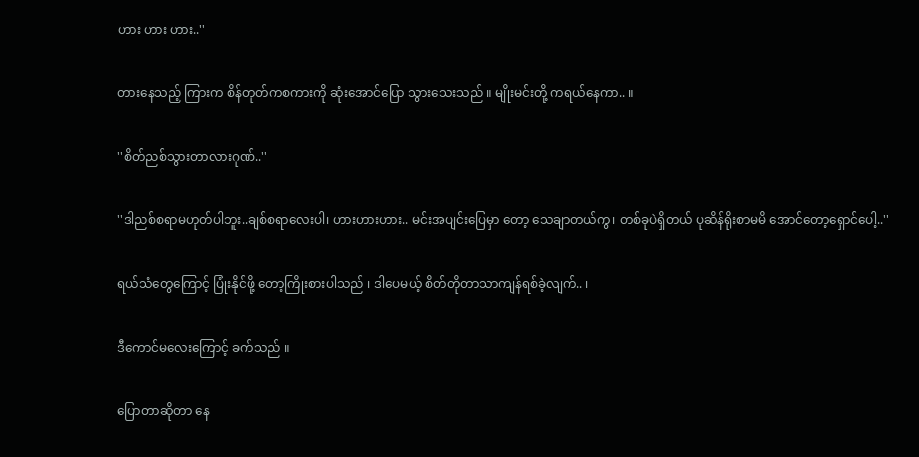ဟား ဟား ဟား..''

တားနေသည့် ကြားက စိန်တုတ်ကစကားကို ဆုံးအောင်ပြော သွားသေးသည် ။ မျိုးမင်းတို့ ကရယ်နေကာ.. ။

''စိတ်ညစ်သွားတာလားဂုဏ်..''

''ဒါညစ်စရာမဟုတ်ပါဘူး..ချစ်စရာလေးပါ၊ ဟားဟားဟား.. မင်းအပျင်းပြေမှာ တော့ သေချာတယ်ကွ၊ တစ်ခုပဲရှိတယ် ပုဆိန်ရိုးစာမမိ အောင်တော့ရှောင်ပေါ့..''

ရယ်သံတွေကြောင့် ပြုံးနိုင်ဖို့ တော့ကြိုးစားပါသည် ၊ ဒါပေမယ့် စိတ်တိုတာသာကျန်ရစ်ခဲ့လျက်.. ၊

ဒီကောင်မလေးကြောင့် ခက်သည် ။

ပြောတာဆိုတာ နေ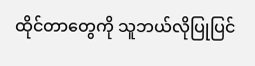ထိုင်တာတွေကို သူဘယ်လိုပြုပြင်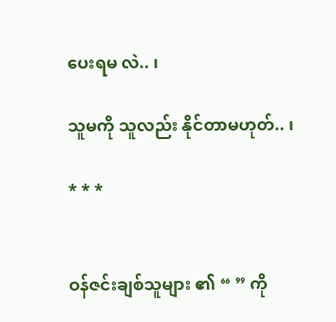ပေးရမ လဲ.. ၊

သူမကို သူလည်း နိုင်တာမဟုတ်.. ၊

* * *


ဝန်ဇင်းချစ်သူများ ၏ “ ” ကို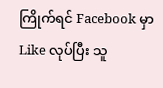ကြိုက်ရင် Facebook မှာ Like လုပ်ပြီး သူ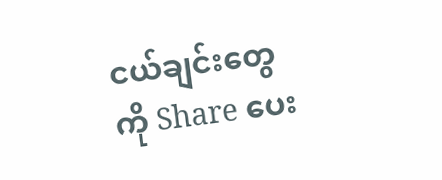ငယ်ချင်းတွေကို Share ပေး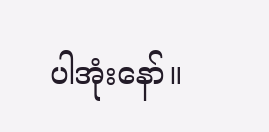ပါအုံးနော်။